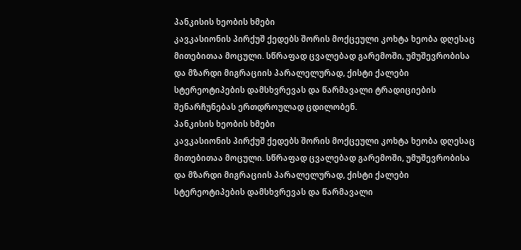პანკისის ხეობის ხმები
კავკასიონის პირქუშ ქედებს შორის მოქცეული კოხტა ხეობა დღესაც მითებითაა მოცული. სწრაფად ცვალებად გარემოში, უმუშევრობისა და მზარდი მიგრაციის პარალელურად, ქისტი ქალები სტერეოტიპების დამსხვრევას და წარმავალი ტრადიციების შენარჩუნებას ერთდროულად ცდილობენ.
პანკისის ხეობის ხმები
კავკასიონის პირქუშ ქედებს შორის მოქცეული კოხტა ხეობა დღესაც მითებითაა მოცული. სწრაფად ცვალებად გარემოში, უმუშევრობისა და მზარდი მიგრაციის პარალელურად, ქისტი ქალები სტერეოტიპების დამსხვრევას და წარმავალი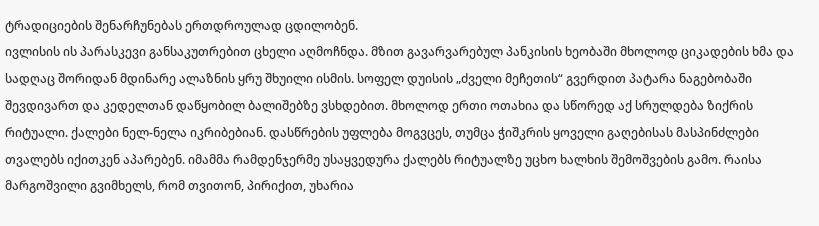ტრადიციების შენარჩუნებას ერთდროულად ცდილობენ.
ივლისის ის პარასკევი განსაკუთრებით ცხელი აღმოჩნდა. მზით გავარვარებულ პანკისის ხეობაში მხოლოდ ციკადების ხმა და სადღაც შორიდან მდინარე ალაზნის ყრუ შხუილი ისმის. სოფელ დუისის „ძველი მეჩეთის“ გვერდით პატარა ნაგებობაში შევდივართ და კედელთან დაწყობილ ბალიშებზე ვსხდებით. მხოლოდ ერთი ოთახია და სწორედ აქ სრულდება ზიქრის რიტუალი. ქალები ნელ-ნელა იკრიბებიან. დასწრების უფლება მოგვცეს, თუმცა ჭიშკრის ყოველი გაღებისას მასპინძლები თვალებს იქითკენ აპარებენ. იმამმა რამდენჯერმე უსაყვედურა ქალებს რიტუალზე უცხო ხალხის შემოშვების გამო. რაისა მარგოშვილი გვიმხელს, რომ თვითონ, პირიქით, უხარია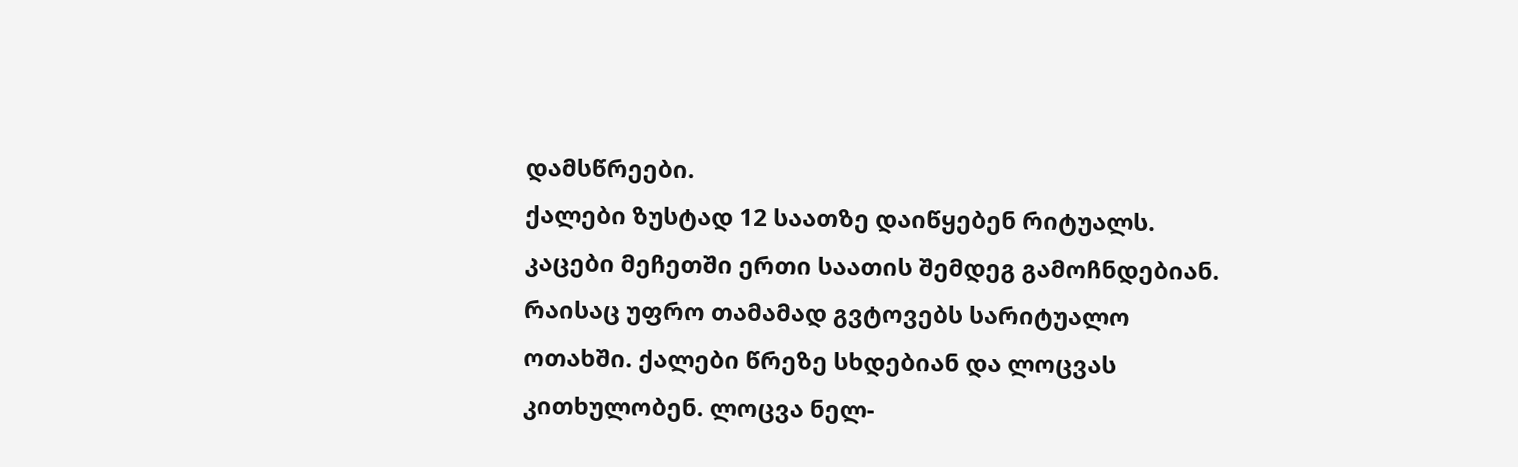დამსწრეები.
ქალები ზუსტად 12 საათზე დაიწყებენ რიტუალს. კაცები მეჩეთში ერთი საათის შემდეგ გამოჩნდებიან. რაისაც უფრო თამამად გვტოვებს სარიტუალო ოთახში. ქალები წრეზე სხდებიან და ლოცვას კითხულობენ. ლოცვა ნელ-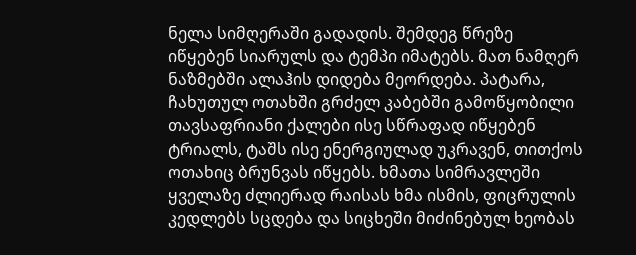ნელა სიმღერაში გადადის. შემდეგ წრეზე იწყებენ სიარულს და ტემპი იმატებს. მათ ნამღერ ნაზმებში ალაჰის დიდება მეორდება. პატარა, ჩახუთულ ოთახში გრძელ კაბებში გამოწყობილი თავსაფრიანი ქალები ისე სწრაფად იწყებენ ტრიალს, ტაშს ისე ენერგიულად უკრავენ, თითქოს ოთახიც ბრუნვას იწყებს. ხმათა სიმრავლეში ყველაზე ძლიერად რაისას ხმა ისმის, ფიცრულის კედლებს სცდება და სიცხეში მიძინებულ ხეობას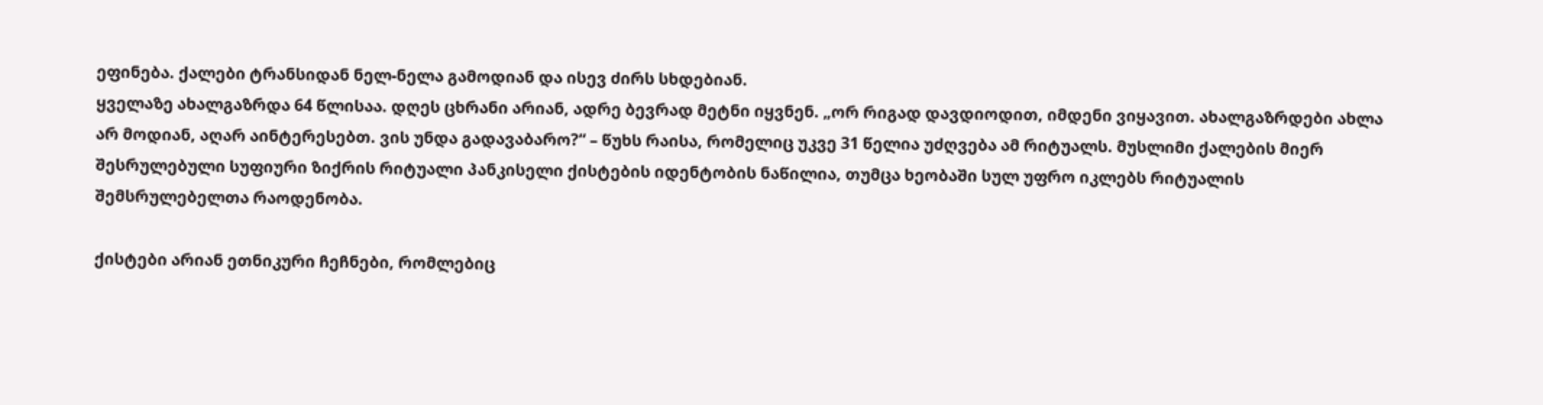ეფინება. ქალები ტრანსიდან ნელ-ნელა გამოდიან და ისევ ძირს სხდებიან.
ყველაზე ახალგაზრდა 64 წლისაა. დღეს ცხრანი არიან, ადრე ბევრად მეტნი იყვნენ. „ორ რიგად დავდიოდით, იმდენი ვიყავით. ახალგაზრდები ახლა არ მოდიან, აღარ აინტერესებთ. ვის უნდა გადავაბარო?“ – წუხს რაისა, რომელიც უკვე 31 წელია უძღვება ამ რიტუალს. მუსლიმი ქალების მიერ შესრულებული სუფიური ზიქრის რიტუალი პანკისელი ქისტების იდენტობის ნაწილია, თუმცა ხეობაში სულ უფრო იკლებს რიტუალის შემსრულებელთა რაოდენობა.

ქისტები არიან ეთნიკური ჩეჩნები, რომლებიც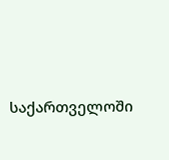საქართველოში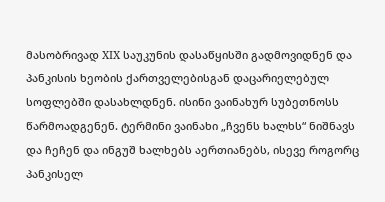მასობრივად XIX საუკუნის დასაწყისში გადმოვიდნენ და პანკისის ხეობის ქართველებისგან დაცარიელებულ სოფლებში დასახლდნენ. ისინი ვაინახურ სუბეთნოსს წარმოადგენენ. ტერმინი ვაინახი „ჩვენს ხალხს“ ნიშნავს და ჩეჩენ და ინგუშ ხალხებს აერთიანებს, ისევე როგორც პანკისელ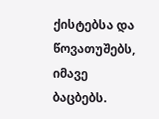ქისტებსა და წოვათუშებს, იმავე ბაცბებს.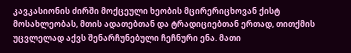კავკასიონის ძირში მოქცეული ხეობის მცირერიცხოვან ქისტ მოსახლეობას, მთის ადათებთან და ტრადიციებთან ერთად, თითქმის უცვლელად აქვს შენარჩუნებული ჩეჩნური ენა. მათი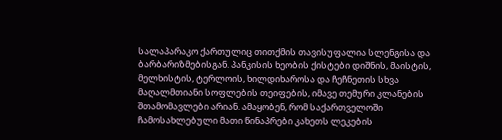სალაპარაკო ქართულიც თითქმის თავისუფალია სლენგისა და ბარბარიზმებისგან. პანკისის ხეობის ქისტები დიშნის, მაისტის, მელხისტის, ტერლოის, ხილდიხაროსა და ჩეჩნეთის სხვა მაღალმთიანი სოფლების თეიფების, იმავე თემური კლანების შთამომავლები არიან. ამაყობენ, რომ საქართველოში ჩამოსახლებული მათი წინაპრები კახეთს ლეკების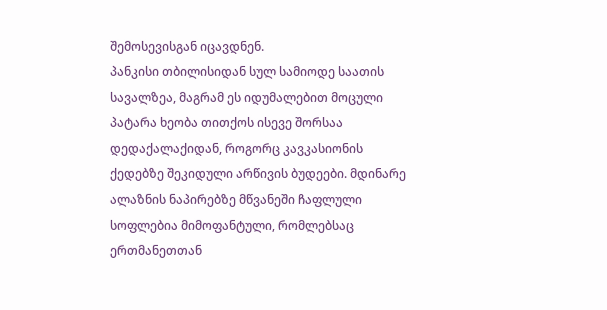შემოსევისგან იცავდნენ.
პანკისი თბილისიდან სულ სამიოდე საათის სავალზეა, მაგრამ ეს იდუმალებით მოცული პატარა ხეობა თითქოს ისევე შორსაა დედაქალაქიდან, როგორც კავკასიონის ქედებზე შეკიდული არწივის ბუდეები. მდინარე ალაზნის ნაპირებზე მწვანეში ჩაფლული სოფლებია მიმოფანტული, რომლებსაც ერთმანეთთან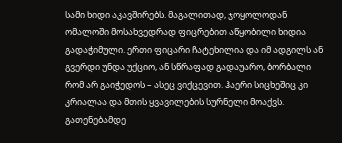სამი ხიდი აკავშირებს. მაგალითად, ჯოყოლოდან ომალოში მოსახვედრად ფიცრებით აწყობილი ხიდია გადაჭიმული. ერთი ფიცარი ჩატეხილია და იმ ადგილს ან გვერდი უნდა უქციო, ან სწრაფად გადაუარო, ბორბალი რომ არ გაიჭედოს – ასეც ვიქცევით. ჰაერი სიცხეშიც კი კრიალაა და მთის ყვავილების სურნელი მოაქვს. გათენებამდე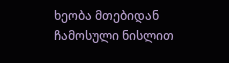ხეობა მთებიდან ჩამოსული ნისლით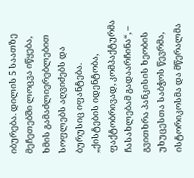იბურება. დილის 5 საათზე მეჩეთებში ლოცვა იწყება, ხმის გამაძლიერებლებით სოფლებს აღვიძებს და ბურუსიც იფანტება.
„ქისტების იდენტობა, ფაქტობრივად, კომპაქტურმა ჩასახლებამ გადაარჩინა“, – გვითხრა პანკისის ხეობის უხუცესთა საბჭოს წევრმა, ისტორიკოსმა და მწერალმა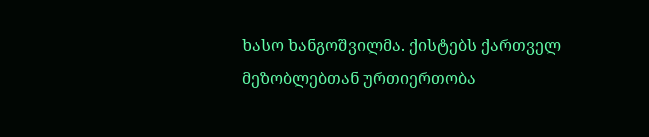ხასო ხანგოშვილმა. ქისტებს ქართველ მეზობლებთან ურთიერთობა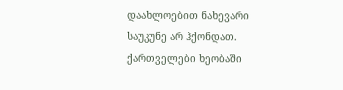დაახლოებით ნახევარი საუკუნე არ ჰქონდათ. ქართველები ხეობაში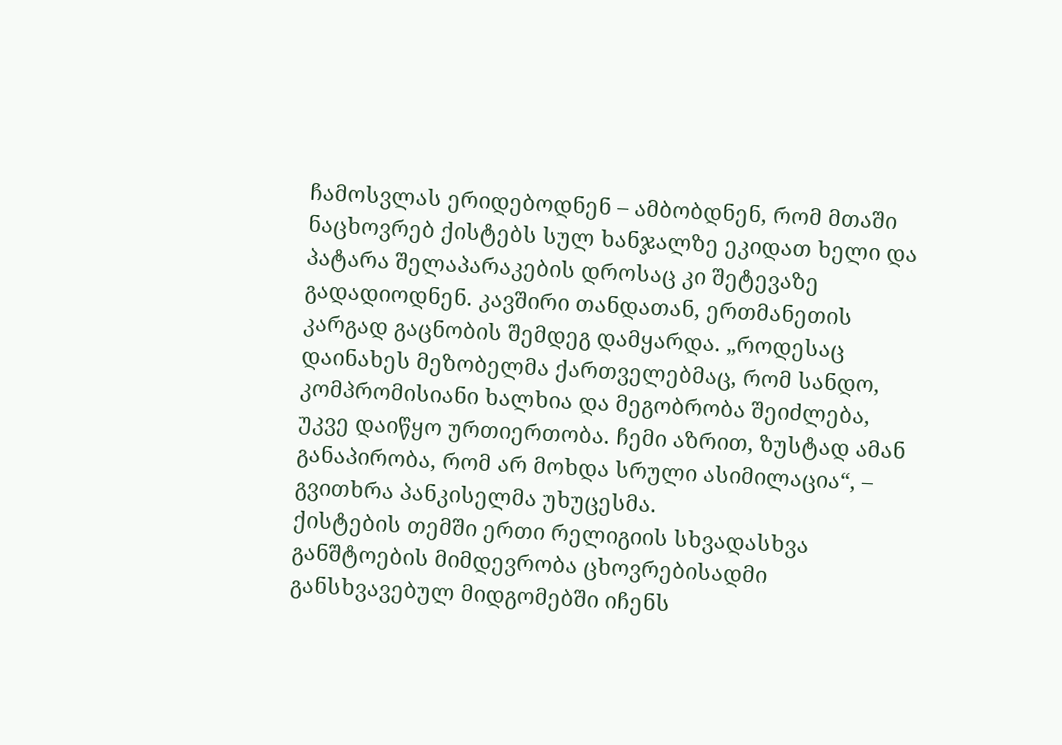ჩამოსვლას ერიდებოდნენ – ამბობდნენ, რომ მთაში ნაცხოვრებ ქისტებს სულ ხანჯალზე ეკიდათ ხელი და პატარა შელაპარაკების დროსაც კი შეტევაზე გადადიოდნენ. კავშირი თანდათან, ერთმანეთის კარგად გაცნობის შემდეგ დამყარდა. „როდესაც დაინახეს მეზობელმა ქართველებმაც, რომ სანდო, კომპრომისიანი ხალხია და მეგობრობა შეიძლება, უკვე დაიწყო ურთიერთობა. ჩემი აზრით, ზუსტად ამან განაპირობა, რომ არ მოხდა სრული ასიმილაცია“, – გვითხრა პანკისელმა უხუცესმა.
ქისტების თემში ერთი რელიგიის სხვადასხვა განშტოების მიმდევრობა ცხოვრებისადმი განსხვავებულ მიდგომებში იჩენს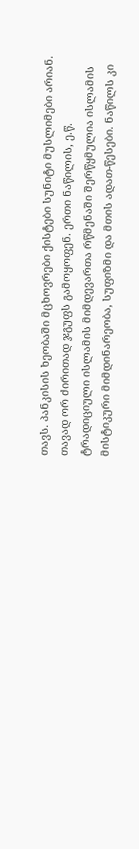თავს. პანკისის ხეობაში მცხოვრები ქისტები სუნიტი მუსლიმები არიან. თავად ორ ძირითად ჯგუფს გამოყოფენ. ერთი ნაწილის, ე.წ. ტრადიციული ისლამის მიმდევართა რწმენაში შერწყმულია ისლამის მისტიკური მიმდინარეობა, სუფიზმი და მთის ადათ-წესები. ნაწილს კი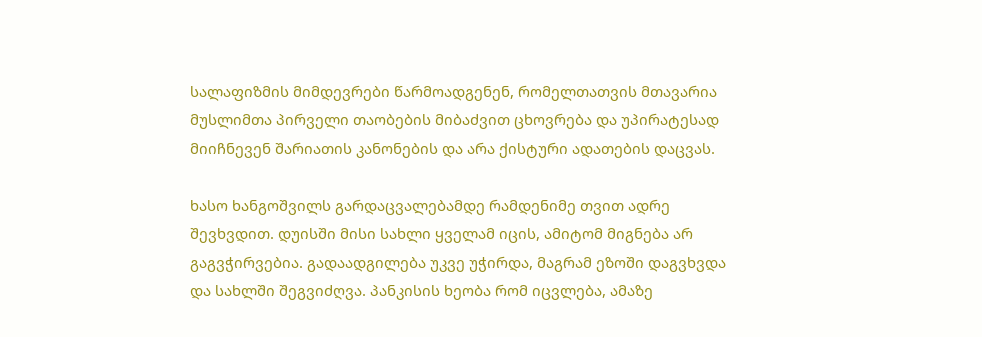სალაფიზმის მიმდევრები წარმოადგენენ, რომელთათვის მთავარია მუსლიმთა პირველი თაობების მიბაძვით ცხოვრება და უპირატესად მიიჩნევენ შარიათის კანონების და არა ქისტური ადათების დაცვას.

ხასო ხანგოშვილს გარდაცვალებამდე რამდენიმე თვით ადრე შევხვდით. დუისში მისი სახლი ყველამ იცის, ამიტომ მიგნება არ გაგვჭირვებია. გადაადგილება უკვე უჭირდა, მაგრამ ეზოში დაგვხვდა და სახლში შეგვიძღვა. პანკისის ხეობა რომ იცვლება, ამაზე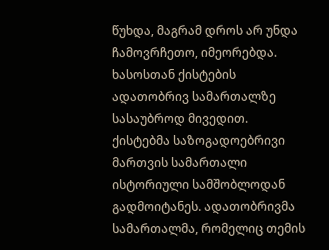წუხდა, მაგრამ დროს არ უნდა ჩამოვრჩეთო, იმეორებდა. ხასოსთან ქისტების ადათობრივ სამართალზე სასაუბროდ მივედით.
ქისტებმა საზოგადოებრივი მართვის სამართალი ისტორიული სამშობლოდან გადმოიტანეს. ადათობრივმა სამართალმა, რომელიც თემის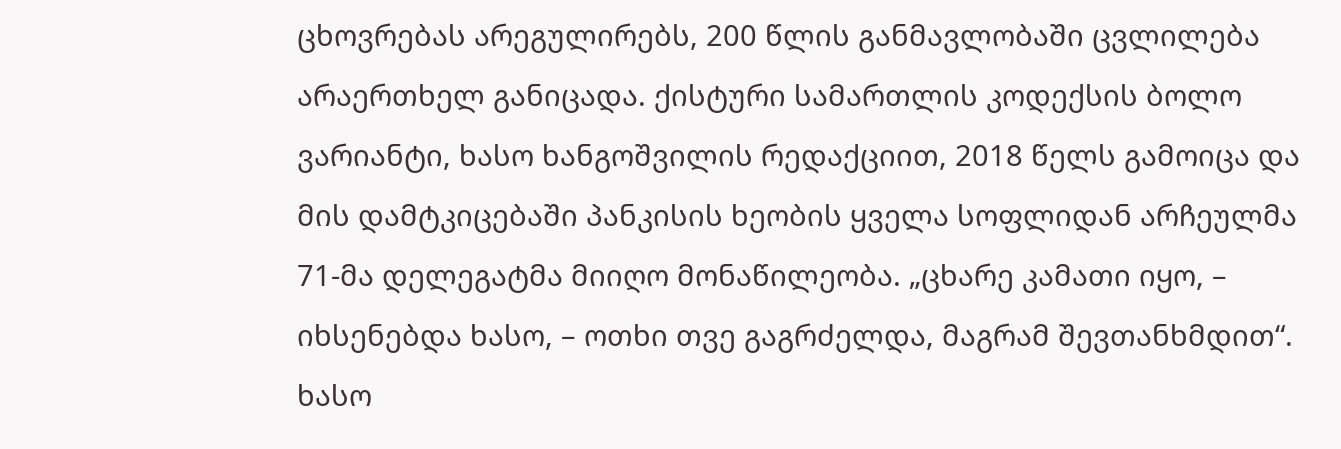ცხოვრებას არეგულირებს, 200 წლის განმავლობაში ცვლილება არაერთხელ განიცადა. ქისტური სამართლის კოდექსის ბოლო ვარიანტი, ხასო ხანგოშვილის რედაქციით, 2018 წელს გამოიცა და მის დამტკიცებაში პანკისის ხეობის ყველა სოფლიდან არჩეულმა 71-მა დელეგატმა მიიღო მონაწილეობა. „ცხარე კამათი იყო, – იხსენებდა ხასო, – ოთხი თვე გაგრძელდა, მაგრამ შევთანხმდით“.
ხასო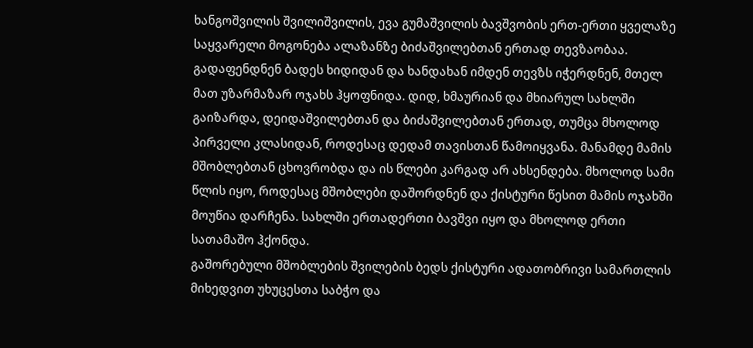ხანგოშვილის შვილიშვილის, ევა გუმაშვილის ბავშვობის ერთ-ერთი ყველაზე საყვარელი მოგონება ალაზანზე ბიძაშვილებთან ერთად თევზაობაა. გადაფენდნენ ბადეს ხიდიდან და ხანდახან იმდენ თევზს იჭერდნენ, მთელ მათ უზარმაზარ ოჯახს ჰყოფნიდა. დიდ, ხმაურიან და მხიარულ სახლში გაიზარდა, დეიდაშვილებთან და ბიძაშვილებთან ერთად, თუმცა მხოლოდ პირველი კლასიდან, როდესაც დედამ თავისთან წამოიყვანა. მანამდე მამის მშობლებთან ცხოვრობდა და ის წლები კარგად არ ახსენდება. მხოლოდ სამი წლის იყო, როდესაც მშობლები დაშორდნენ და ქისტური წესით მამის ოჯახში მოუწია დარჩენა. სახლში ერთადერთი ბავშვი იყო და მხოლოდ ერთი სათამაშო ჰქონდა.
გაშორებული მშობლების შვილების ბედს ქისტური ადათობრივი სამართლის მიხედვით უხუცესთა საბჭო და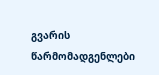გვარის წარმომადგენლები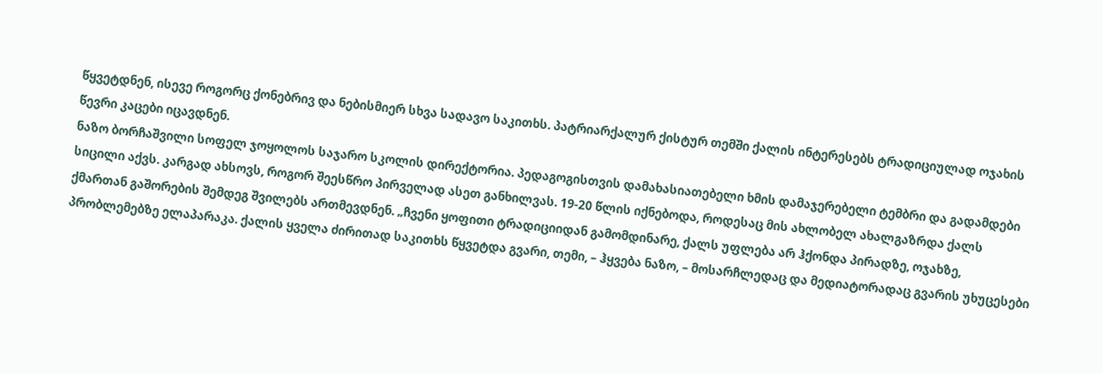წყვეტდნენ, ისევე როგორც ქონებრივ და ნებისმიერ სხვა სადავო საკითხს. პატრიარქალურ ქისტურ თემში ქალის ინტერესებს ტრადიციულად ოჯახის წევრი კაცები იცავდნენ.
ნაზო ბორჩაშვილი სოფელ ჯოყოლოს საჯარო სკოლის დირექტორია. პედაგოგისთვის დამახასიათებელი ხმის დამაჯერებელი ტემბრი და გადამდები სიცილი აქვს. კარგად ახსოვს, როგორ შეესწრო პირველად ასეთ განხილვას. 19-20 წლის იქნებოდა, როდესაც მის ახლობელ ახალგაზრდა ქალს ქმართან გაშორების შემდეგ შვილებს ართმევდნენ. „ჩვენი ყოფითი ტრადიციიდან გამომდინარე, ქალს უფლება არ ჰქონდა პირადზე, ოჯახზე, პრობლემებზე ელაპარაკა. ქალის ყველა ძირითად საკითხს წყვეტდა გვარი, თემი, – ჰყვება ნაზო, – მოსარჩლედაც და მედიატორადაც გვარის უხუცესები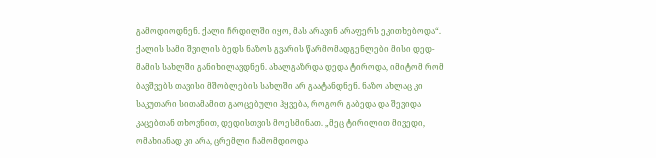გამოდიოდნენ. ქალი ჩრდილში იყო, მას არავინ არაფერს ეკითხებოდა“. ქალის სამი შვილის ბედს ნაზოს გვარის წარმომადგენლები მისი დედ-მამის სახლში განიხილავდნენ. ახალგაზრდა დედა ტიროდა, იმიტომ რომ ბავშვებს თავისი მშობლების სახლში არ გაატანდნენ. ნაზო ახლაც კი საკუთარი სითამამით გაოცებული ჰყვება, როგორ გაბედა და შევიდა კაცებთან თხოვნით, დედისთვის მოესმინათ. „მეც ტირილით მივედი, ომახიანად კი არა, ცრემლი ჩამომდიოდა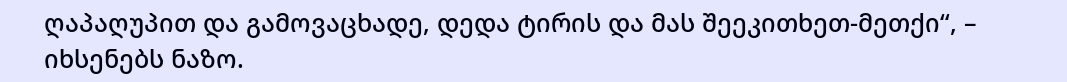ღაპაღუპით და გამოვაცხადე, დედა ტირის და მას შეეკითხეთ-მეთქი“, – იხსენებს ნაზო.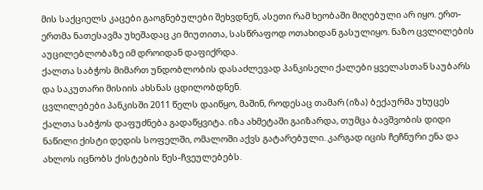მის საქციელს კაცები გაოგნებულები შეხვდნენ, ასეთი რამ ხეობაში მიღებული არ იყო. ერთ-ერთმა ნათესავმა უხეშადაც კი მიუთითა, სასწრაფოდ ოთახიდან გასულიყო. ნაზო ცვლილების აუცილებლობაზე იმ დროიდან დაფიქრდა.
ქალთა საბჭოს მიმართ უნდობლობის დასაძლევად პანკისელი ქალები ყველასთან საუბარს და საკუთარი მისიის ახსნას ცდილობდნენ.
ცვლილებები პანკისში 2011 წელს დაიწყო, მაშინ, როდესაც თამარ (იზა) ბექაურმა უხუცეს ქალთა საბჭოს დაფუძნება გადაწყვიტა. იზა ახმეტაში გაიზარდა, თუმცა ბავშვობის დიდი ნაწილი ქისტი დედის სოფელში, ომალოში აქვს გატარებული. კარგად იცის ჩეჩნური ენა და ახლოს იცნობს ქისტების წეს-ჩვეულებებს.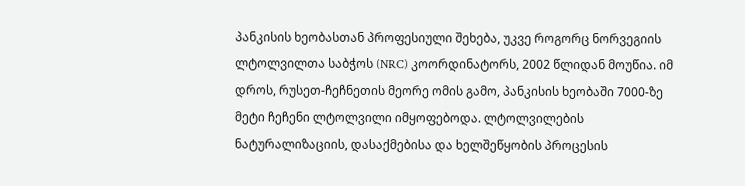პანკისის ხეობასთან პროფესიული შეხება, უკვე როგორც ნორვეგიის ლტოლვილთა საბჭოს (NRC) კოორდინატორს, 2002 წლიდან მოუწია. იმ დროს, რუსეთ-ჩეჩნეთის მეორე ომის გამო, პანკისის ხეობაში 7000-ზე მეტი ჩეჩენი ლტოლვილი იმყოფებოდა. ლტოლვილების ნატურალიზაციის, დასაქმებისა და ხელშეწყობის პროცესის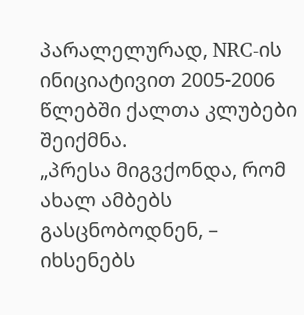პარალელურად, NRC-ის ინიციატივით 2005-2006 წლებში ქალთა კლუბები შეიქმნა.
„პრესა მიგვქონდა, რომ ახალ ამბებს გასცნობოდნენ, – იხსენებს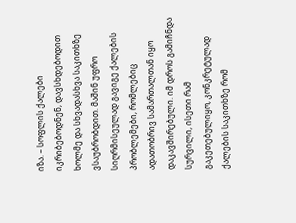იზა. – სოფლის ქალები იკრიბებოდნენ, დავსხდებოდით ხოლმე და სხვადასხვა საკითხზე ვსაუბრობდით. მაშინ უფრო სიღრმისეულად გავიგე ქალების პრობლემები, რომლებიც ადათობრივ სამართალთან იყო დაკავშირებული. იმ დროს გამიჩნდა სურვილი, ისეთი რამ გაკეთებულიყო, კონკრეტულად ქალების საკითხზე რომ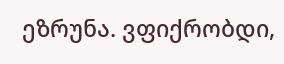ეზრუნა. ვფიქრობდი,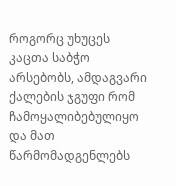როგორც უხუცეს კაცთა საბჭო არსებობს, ამდაგვარი ქალების ჯგუფი რომ ჩამოყალიბებულიყო და მათ წარმომადგენლებს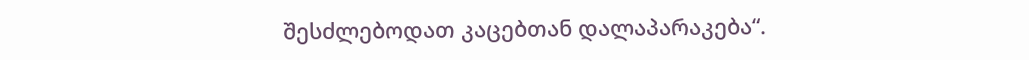შესძლებოდათ კაცებთან დალაპარაკება“.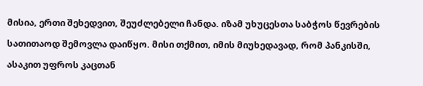მისია, ერთი შეხედვით, შეუძლებელი ჩანდა. იზამ უხუცესთა საბჭოს წევრების სათითაოდ შემოვლა დაიწყო. მისი თქმით, იმის მიუხედავად, რომ პანკისში, ასაკით უფროს კაცთან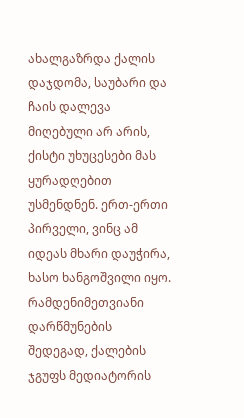ახალგაზრდა ქალის დაჯდომა, საუბარი და ჩაის დალევა მიღებული არ არის, ქისტი უხუცესები მას ყურადღებით უსმენდნენ. ერთ-ერთი პირველი, ვინც ამ იდეას მხარი დაუჭირა, ხასო ხანგოშვილი იყო. რამდენიმეთვიანი დარწმუნების შედეგად, ქალების ჯგუფს მედიატორის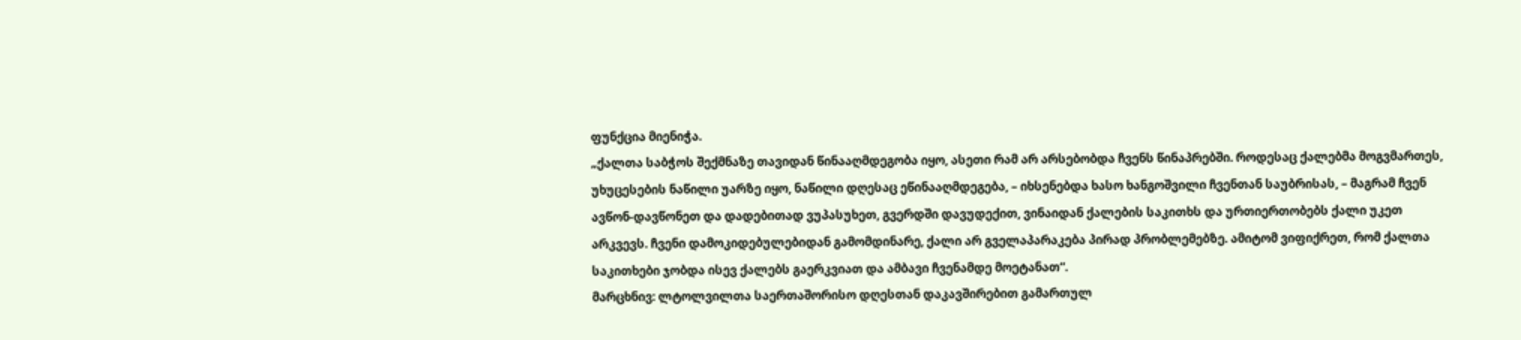ფუნქცია მიენიჭა.
„ქალთა საბჭოს შექმნაზე თავიდან წინააღმდეგობა იყო, ასეთი რამ არ არსებობდა ჩვენს წინაპრებში. როდესაც ქალებმა მოგვმართეს, უხუცესების ნაწილი უარზე იყო, ნაწილი დღესაც ეწინააღმდეგება, – იხსენებდა ხასო ხანგოშვილი ჩვენთან საუბრისას, – მაგრამ ჩვენ ავწონ-დავწონეთ და დადებითად ვუპასუხეთ, გვერდში დავუდექით, ვინაიდან ქალების საკითხს და ურთიერთობებს ქალი უკეთ არკვევს. ჩვენი დამოკიდებულებიდან გამომდინარე, ქალი არ გველაპარაკება პირად პრობლემებზე. ამიტომ ვიფიქრეთ, რომ ქალთა საკითხები ჯობდა ისევ ქალებს გაერკვიათ და ამბავი ჩვენამდე მოეტანათ“.
მარცხნივ: ლტოლვილთა საერთაშორისო დღესთან დაკავშირებით გამართულ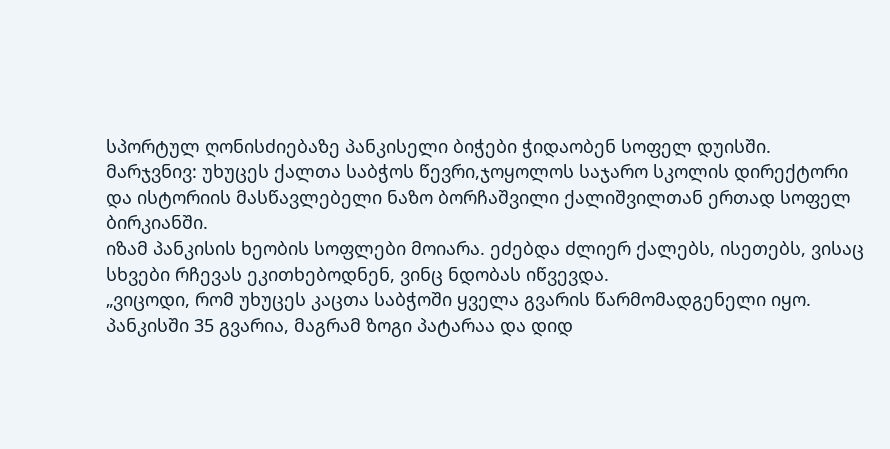სპორტულ ღონისძიებაზე პანკისელი ბიჭები ჭიდაობენ სოფელ დუისში.
მარჯვნივ: უხუცეს ქალთა საბჭოს წევრი,ჯოყოლოს საჯარო სკოლის დირექტორი და ისტორიის მასწავლებელი ნაზო ბორჩაშვილი ქალიშვილთან ერთად სოფელ ბირკიანში.
იზამ პანკისის ხეობის სოფლები მოიარა. ეძებდა ძლიერ ქალებს, ისეთებს, ვისაც სხვები რჩევას ეკითხებოდნენ, ვინც ნდობას იწვევდა.
„ვიცოდი, რომ უხუცეს კაცთა საბჭოში ყველა გვარის წარმომადგენელი იყო. პანკისში 35 გვარია, მაგრამ ზოგი პატარაა და დიდ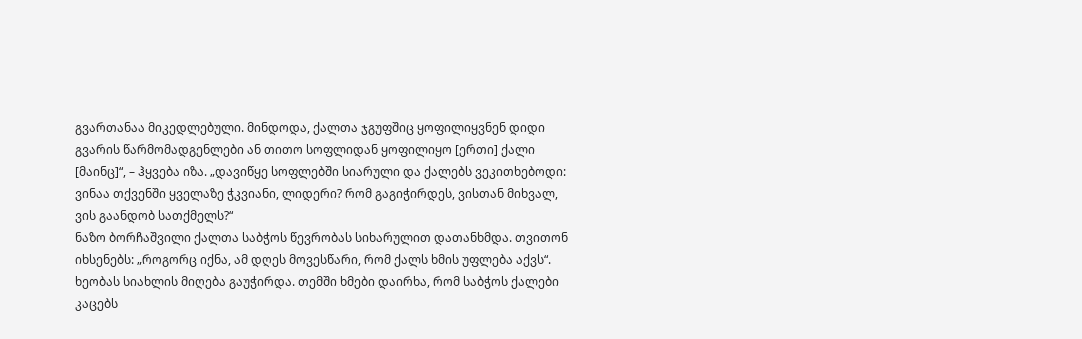გვართანაა მიკედლებული. მინდოდა, ქალთა ჯგუფშიც ყოფილიყვნენ დიდი გვარის წარმომადგენლები ან თითო სოფლიდან ყოფილიყო [ერთი] ქალი [მაინც]“, – ჰყვება იზა. „დავიწყე სოფლებში სიარული და ქალებს ვეკითხებოდი: ვინაა თქვენში ყველაზე ჭკვიანი, ლიდერი? რომ გაგიჭირდეს, ვისთან მიხვალ, ვის გაანდობ სათქმელს?“
ნაზო ბორჩაშვილი ქალთა საბჭოს წევრობას სიხარულით დათანხმდა. თვითონ იხსენებს: „როგორც იქნა, ამ დღეს მოვესწარი, რომ ქალს ხმის უფლება აქვს“.
ხეობას სიახლის მიღება გაუჭირდა. თემში ხმები დაირხა, რომ საბჭოს ქალები კაცებს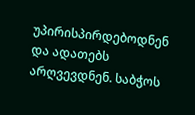უპირისპირდებოდნენ და ადათებს არღვევდნენ. საბჭოს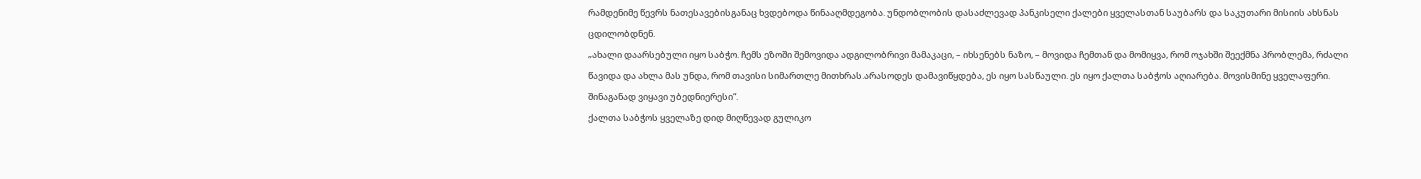რამდენიმე წევრს ნათესავებისგანაც ხვდებოდა წინააღმდეგობა. უნდობლობის დასაძლევად პანკისელი ქალები ყველასთან საუბარს და საკუთარი მისიის ახსნას ცდილობდნენ.
„ახალი დაარსებული იყო საბჭო. ჩემს ეზოში შემოვიდა ადგილობრივი მამაკაცი, – იხსენებს ნაზო, – მოვიდა ჩემთან და მომიყვა, რომ ოჯახში შეექმნა პრობლემა, რძალი წავიდა და ახლა მას უნდა, რომ თავისი სიმართლე მითხრას.არასოდეს დამავიწყდება, ეს იყო სასწაული. ეს იყო ქალთა საბჭოს აღიარება. მოვისმინე ყველაფერი. შინაგანად ვიყავი უბედნიერესი“.
ქალთა საბჭოს ყველაზე დიდ მიღწევად გულიკო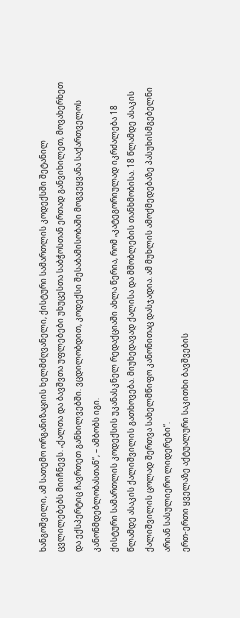ხანგოშვილი, ამ სათემო ორგანიზაციის ხელმძღვანელი, ქისტური სამართლის კოდექსში შეტანილ ცვლილებებს მიიჩნევს. „ქალთა და ბავშვთა უფლებები უხუცესთა საბჭოსთან ერთად განვიხილეთ, მოვახერხეთ და ექსპერტიც ჩავრთეთ განხილვებში. ვცდილობდით, კოდექსი შესაბამისობაში მოგვეყვანა საქართველოს კანონმდებლობასთან“, – ამბობს იგი.
ქისტური სამართლის კოდექსის უკანასკნელ რედაქციაში ახლა წერია, რომ „კატეგორიულად იკრძალება 18 წლამდე ასაკის ქალიშვილის გათხოვება. მიუხედავად ქალისა და მშობლების თანხმობისა. 18 წლამდე ასაკის ქალიშვილის ცოლად შერთვა სახელმწიფო კანონითაც დასჯადია. ამ მუხლის ამოქმედებაზე პასუხისმგებელნი არიან სასულიერო ლიდერები“.
ერთ-ერთი ყველაზე აქტუალური საკითხი ბავშვების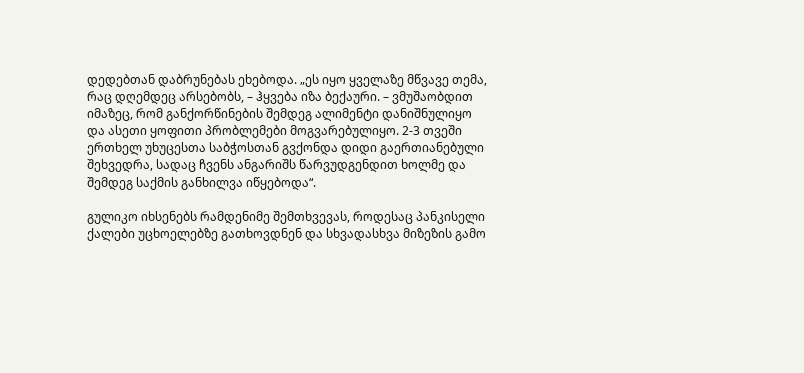დედებთან დაბრუნებას ეხებოდა. „ეს იყო ყველაზე მწვავე თემა, რაც დღემდეც არსებობს, – ჰყვება იზა ბექაური. – ვმუშაობდით იმაზეც, რომ განქორწინების შემდეგ ალიმენტი დანიშნულიყო და ასეთი ყოფითი პრობლემები მოგვარებულიყო. 2-3 თვეში ერთხელ უხუცესთა საბჭოსთან გვქონდა დიდი გაერთიანებული შეხვედრა, სადაც ჩვენს ანგარიშს წარვუდგენდით ხოლმე და შემდეგ საქმის განხილვა იწყებოდა“.

გულიკო იხსენებს რამდენიმე შემთხვევას, როდესაც პანკისელი ქალები უცხოელებზე გათხოვდნენ და სხვადასხვა მიზეზის გამო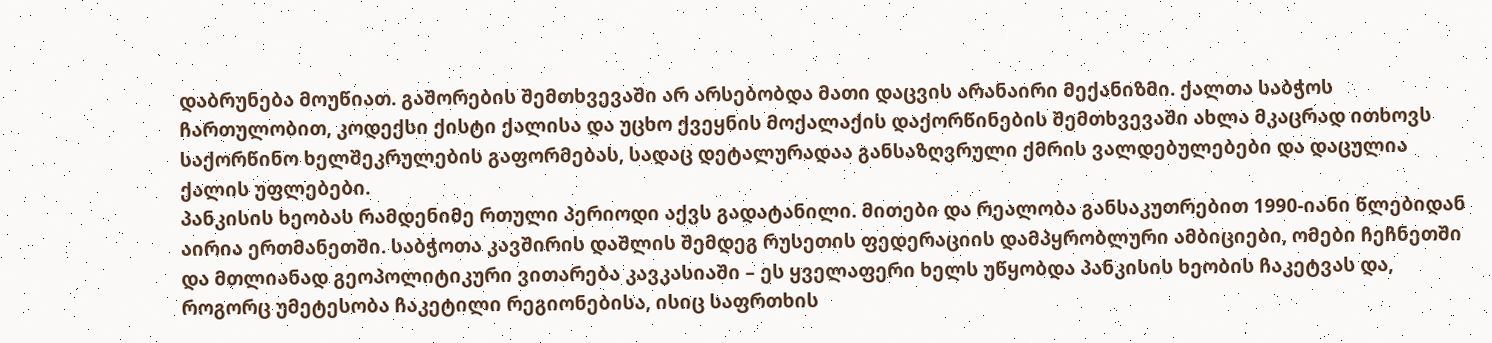დაბრუნება მოუწიათ. გაშორების შემთხვევაში არ არსებობდა მათი დაცვის არანაირი მექანიზმი. ქალთა საბჭოს ჩართულობით, კოდექსი ქისტი ქალისა და უცხო ქვეყნის მოქალაქის დაქორწინების შემთხვევაში ახლა მკაცრად ითხოვს საქორწინო ხელშეკრულების გაფორმებას, სადაც დეტალურადაა განსაზღვრული ქმრის ვალდებულებები და დაცულია ქალის უფლებები.
პანკისის ხეობას რამდენიმე რთული პერიოდი აქვს გადატანილი. მითები და რეალობა განსაკუთრებით 1990-იანი წლებიდან აირია ერთმანეთში. საბჭოთა კავშირის დაშლის შემდეგ რუსეთის ფედერაციის დამპყრობლური ამბიციები, ომები ჩეჩნეთში და მთლიანად გეოპოლიტიკური ვითარება კავკასიაში – ეს ყველაფერი ხელს უწყობდა პანკისის ხეობის ჩაკეტვას და, როგორც უმეტესობა ჩაკეტილი რეგიონებისა, ისიც საფრთხის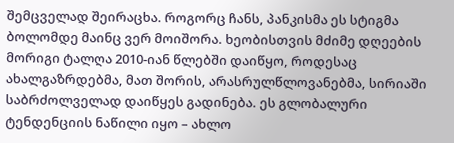შემცველად შეირაცხა. როგორც ჩანს, პანკისმა ეს სტიგმა ბოლომდე მაინც ვერ მოიშორა. ხეობისთვის მძიმე დღეების მორიგი ტალღა 2010-იან წლებში დაიწყო, როდესაც ახალგაზრდებმა, მათ შორის, არასრულწლოვანებმა, სირიაში საბრძოლველად დაიწყეს გადინება. ეს გლობალური ტენდენციის ნაწილი იყო – ახლო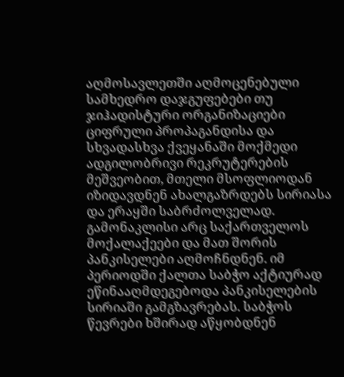აღმოსავლეთში აღმოცენებული სამხედრო დაჯგუფებები თუ ჯიჰადისტური ორგანიზაციები ციფრული პროპაგანდისა და სხვადასხვა ქვეყანაში მოქმედი ადგილობრივი რეკრუტერების მეშვეობით, მთელი მსოფლიოდან იზიდავდნენ ახალგაზრდებს სირიასა და ერაყში საბრძოლველად. გამონაკლისი არც საქართველოს მოქალაქეები და მათ შორის პანკისელები აღმოჩნდნენ. იმ პერიოდში ქალთა საბჭო აქტიურად ეწინააღმდეგებოდა პანკისელების სირიაში გამგზავრებას. საბჭოს წევრები ხშირად აწყობდნენ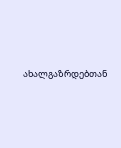ახალგაზრდებთან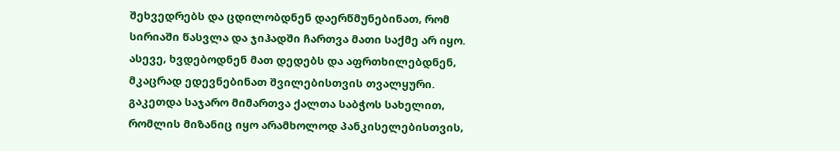შეხვედრებს და ცდილობდნენ დაერწმუნებინათ, რომ სირიაში წასვლა და ჯიჰადში ჩართვა მათი საქმე არ იყო. ასევე, ხვდებოდნენ მათ დედებს და აფრთხილებდნენ, მკაცრად ედევნებინათ შვილებისთვის თვალყური. გაკეთდა საჯარო მიმართვა ქალთა საბჭოს სახელით, რომლის მიზანიც იყო არამხოლოდ პანკისელებისთვის,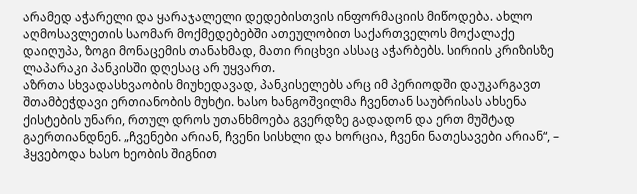არამედ აჭარელი და ყარაჯალელი დედებისთვის ინფორმაციის მიწოდება. ახლო აღმოსავლეთის საომარ მოქმედებებში ათეულობით საქართველოს მოქალაქე დაიღუპა, ზოგი მონაცემის თანახმად, მათი რიცხვი ასსაც აჭარბებს. სირიის კრიზისზე ლაპარაკი პანკისში დღესაც არ უყვართ.
აზრთა სხვადასხვაობის მიუხედავად, პანკისელებს არც იმ პერიოდში დაუკარგავთ შთამბეჭდავი ერთიანობის მუხტი. ხასო ხანგოშვილმა ჩვენთან საუბრისას ახსენა ქისტების უნარი, რთულ დროს უთანხმოება გვერდზე გადადონ და ერთ მუშტად გაერთიანდნენ. „ჩვენები არიან, ჩვენი სისხლი და ხორცია, ჩვენი ნათესავები არიან“, – ჰყვებოდა ხასო ხეობის შიგნით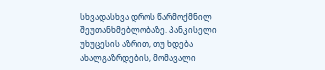სხვადასხვა დროს წარმოქმნილ შეუთანხმებლობაზე. პანკისელი უხუცესის აზრით, თუ ხდება ახალგაზრდების, მომავალი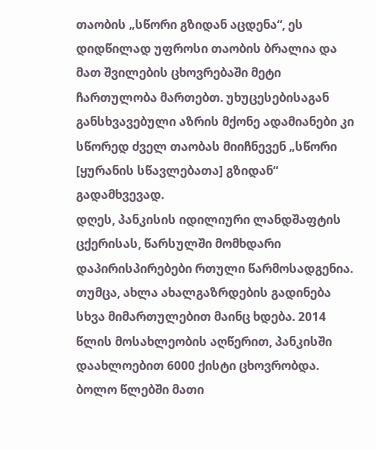თაობის „სწორი გზიდან აცდენა“, ეს დიდწილად უფროსი თაობის ბრალია და მათ შვილების ცხოვრებაში მეტი ჩართულობა მართებთ. უხუცესებისაგან განსხვავებული აზრის მქონე ადამიანები კი სწორედ ძველ თაობას მიიჩნევენ „სწორი [ყურანის სწავლებათა] გზიდან“ გადამხვევად.
დღეს, პანკისის იდილიური ლანდშაფტის ცქერისას, წარსულში მომხდარი დაპირისპირებები რთული წარმოსადგენია. თუმცა, ახლა ახალგაზრდების გადინება სხვა მიმართულებით მაინც ხდება. 2014 წლის მოსახლეობის აღწერით, პანკისში დაახლოებით 6000 ქისტი ცხოვრობდა. ბოლო წლებში მათი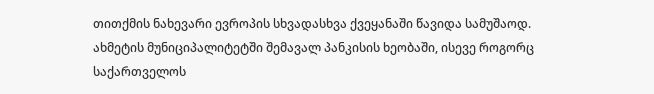თითქმის ნახევარი ევროპის სხვადასხვა ქვეყანაში წავიდა სამუშაოდ. ახმეტის მუნიციპალიტეტში შემავალ პანკისის ხეობაში, ისევე როგორც საქართველოს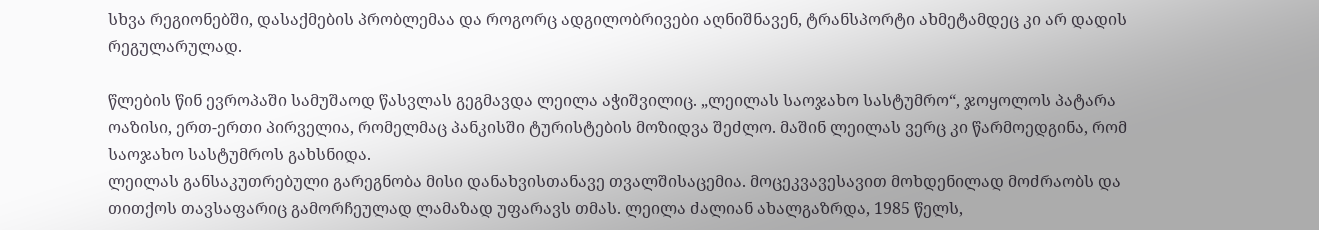სხვა რეგიონებში, დასაქმების პრობლემაა და როგორც ადგილობრივები აღნიშნავენ, ტრანსპორტი ახმეტამდეც კი არ დადის რეგულარულად.

წლების წინ ევროპაში სამუშაოდ წასვლას გეგმავდა ლეილა აჭიშვილიც. „ლეილას საოჯახო სასტუმრო“, ჯოყოლოს პატარა ოაზისი, ერთ-ერთი პირველია, რომელმაც პანკისში ტურისტების მოზიდვა შეძლო. მაშინ ლეილას ვერც კი წარმოედგინა, რომ საოჯახო სასტუმროს გახსნიდა.
ლეილას განსაკუთრებული გარეგნობა მისი დანახვისთანავე თვალშისაცემია. მოცეკვავესავით მოხდენილად მოძრაობს და თითქოს თავსაფარიც გამორჩეულად ლამაზად უფარავს თმას. ლეილა ძალიან ახალგაზრდა, 1985 წელს,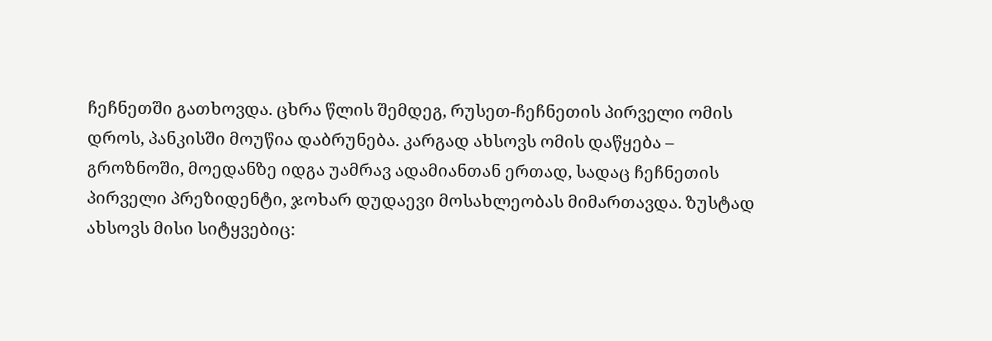ჩეჩნეთში გათხოვდა. ცხრა წლის შემდეგ, რუსეთ-ჩეჩნეთის პირველი ომის დროს, პანკისში მოუწია დაბრუნება. კარგად ახსოვს ომის დაწყება – გროზნოში, მოედანზე იდგა უამრავ ადამიანთან ერთად, სადაც ჩეჩნეთის პირველი პრეზიდენტი, ჯოხარ დუდაევი მოსახლეობას მიმართავდა. ზუსტად ახსოვს მისი სიტყვებიც: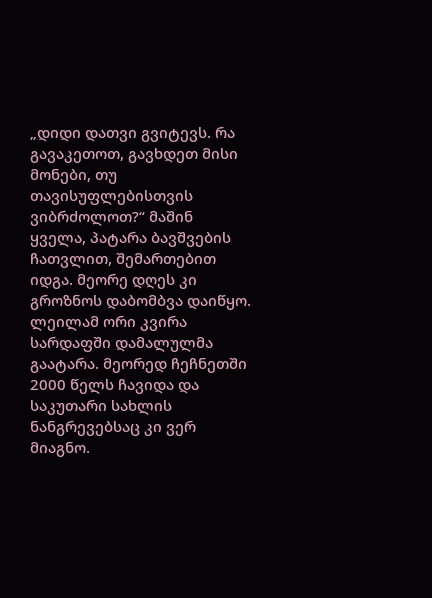„დიდი დათვი გვიტევს. რა გავაკეთოთ, გავხდეთ მისი მონები, თუ თავისუფლებისთვის ვიბრძოლოთ?“ მაშინ ყველა, პატარა ბავშვების ჩათვლით, შემართებით იდგა. მეორე დღეს კი გროზნოს დაბომბვა დაიწყო. ლეილამ ორი კვირა სარდაფში დამალულმა გაატარა. მეორედ ჩეჩნეთში 2000 წელს ჩავიდა და საკუთარი სახლის ნანგრევებსაც კი ვერ მიაგნო.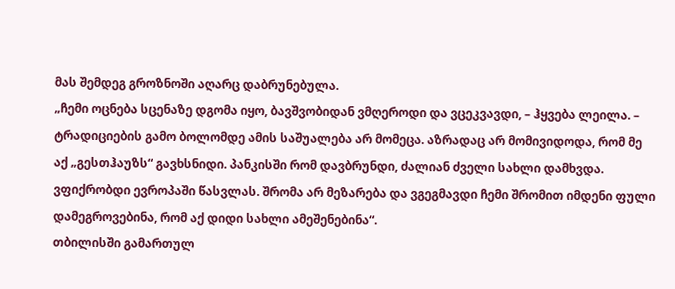მას შემდეგ გროზნოში აღარც დაბრუნებულა.
„ჩემი ოცნება სცენაზე დგომა იყო, ბავშვობიდან ვმღეროდი და ვცეკვავდი, – ჰყვება ლეილა. – ტრადიციების გამო ბოლომდე ამის საშუალება არ მომეცა. აზრადაც არ მომივიდოდა, რომ მე აქ „გესთჰაუზს“ გავხსნიდი. პანკისში რომ დავბრუნდი, ძალიან ძველი სახლი დამხვდა. ვფიქრობდი ევროპაში წასვლას. შრომა არ მეზარება და ვგეგმავდი ჩემი შრომით იმდენი ფული დამეგროვებინა, რომ აქ დიდი სახლი ამეშენებინა“.
თბილისში გამართულ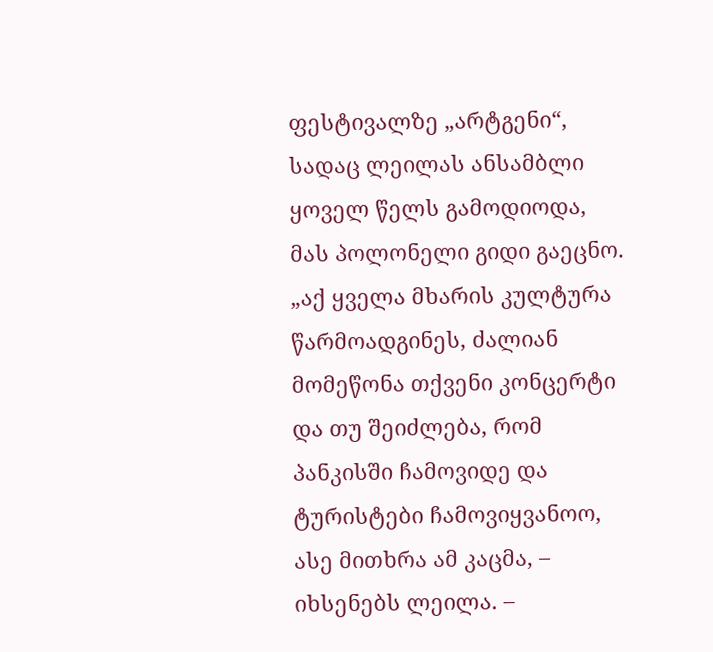ფესტივალზე „არტგენი“, სადაც ლეილას ანსამბლი ყოველ წელს გამოდიოდა, მას პოლონელი გიდი გაეცნო. „აქ ყველა მხარის კულტურა წარმოადგინეს, ძალიან მომეწონა თქვენი კონცერტი და თუ შეიძლება, რომ პანკისში ჩამოვიდე და ტურისტები ჩამოვიყვანოო, ასე მითხრა ამ კაცმა, – იხსენებს ლეილა. –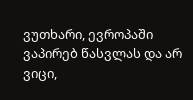ვუთხარი, ევროპაში ვაპირებ წასვლას და არ ვიცი,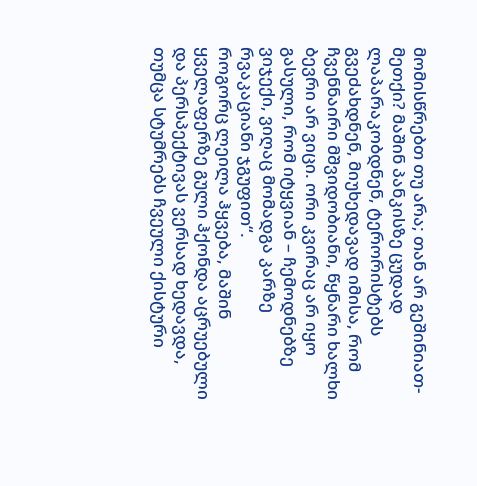მომისწრებთ თუ არა; თან არ გეშინიათ-მეთქი? მაშინ პანკისზე ცუდად ლაპარაკობდნენ, ტერორისტებს გვეძახდნენ, მიუხედავად იმისა, რომ ჩვენნაირი მშვიდობიანი, წყნარი ხალხი ბევრი არ ვიცი. ორი კვირაც არ იყო გასული, რომ იტყვიან – ჩემოდნებზე ვიჯექი, ვიღაც მომადგა კარზე რვაკაციანი ჯგუფით“.
როგორც ლეილა ჰყვება, მაშინ ყველაფერზე გული ჰქონდა აცრუებული და პერსპექტივას ვერსად ხედავდა, თუმცა სტუმრებს ჩვეული ქისტური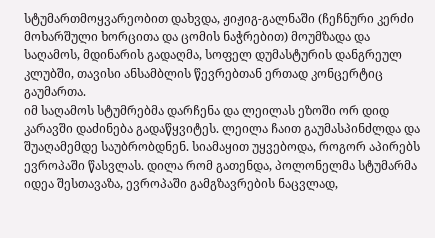სტუმართმოყვარეობით დახვდა, ჟიჟიგ-გალნაში (ჩეჩნური კერძი მოხარშული ხორცითა და ცომის ნაჭრებით) მოუმზადა და საღამოს, მდინარის გადაღმა, სოფელ დუმასტურის დანგრეულ კლუბში, თავისი ანსამბლის წევრებთან ერთად კონცერტიც გაუმართა.
იმ საღამოს სტუმრებმა დარჩენა და ლეილას ეზოში ორ დიდ კარავში დაძინება გადაწყვიტეს. ლეილა ჩაით გაუმასპინძლდა და შუაღამემდე საუბრობდნენ. სიამაყით უყვებოდა, როგორ აპირებს ევროპაში წასვლას. დილა რომ გათენდა, პოლონელმა სტუმარმა იდეა შესთავაზა, ევროპაში გამგზავრების ნაცვლად,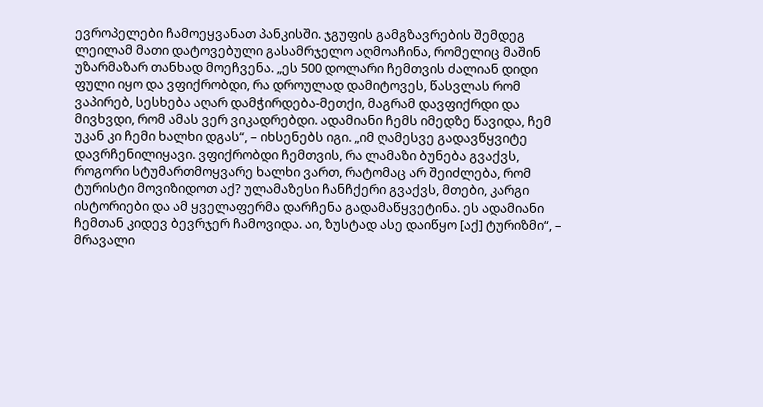ევროპელები ჩამოეყვანათ პანკისში. ჯგუფის გამგზავრების შემდეგ ლეილამ მათი დატოვებული გასამრჯელო აღმოაჩინა, რომელიც მაშინ უზარმაზარ თანხად მოეჩვენა. „ეს 500 დოლარი ჩემთვის ძალიან დიდი ფული იყო და ვფიქრობდი, რა დროულად დამიტოვეს, წასვლას რომ ვაპირებ, სესხება აღარ დამჭირდება-მეთქი, მაგრამ დავფიქრდი და მივხვდი, რომ ამას ვერ ვიკადრებდი. ადამიანი ჩემს იმედზე წავიდა, ჩემ უკან კი ჩემი ხალხი დგას“, – იხსენებს იგი. „იმ ღამესვე გადავწყვიტე დავრჩენილიყავი. ვფიქრობდი ჩემთვის, რა ლამაზი ბუნება გვაქვს, როგორი სტუმართმოყვარე ხალხი ვართ, რატომაც არ შეიძლება, რომ ტურისტი მოვიზიდოთ აქ? ულამაზესი ჩანჩქერი გვაქვს, მთები, კარგი ისტორიები და ამ ყველაფერმა დარჩენა გადამაწყვეტინა. ეს ადამიანი ჩემთან კიდევ ბევრჯერ ჩამოვიდა. აი, ზუსტად ასე დაიწყო [აქ] ტურიზმი“, – მრავალი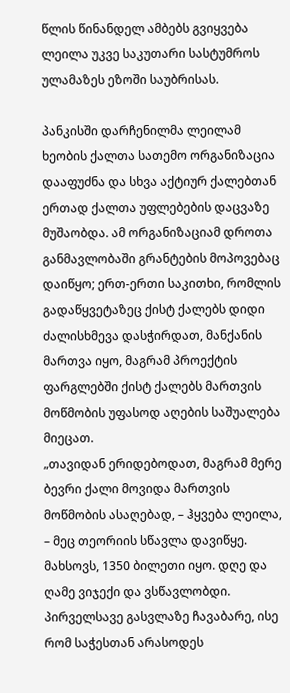წლის წინანდელ ამბებს გვიყვება ლეილა უკვე საკუთარი სასტუმროს ულამაზეს ეზოში საუბრისას.

პანკისში დარჩენილმა ლეილამ ხეობის ქალთა სათემო ორგანიზაცია დააფუძნა და სხვა აქტიურ ქალებთან ერთად ქალთა უფლებების დაცვაზე მუშაობდა. ამ ორგანიზაციამ დროთა განმავლობაში გრანტების მოპოვებაც დაიწყო; ერთ-ერთი საკითხი, რომლის გადაწყვეტაზეც ქისტ ქალებს დიდი ძალისხმევა დასჭირდათ, მანქანის მართვა იყო, მაგრამ პროექტის ფარგლებში ქისტ ქალებს მართვის მოწმობის უფასოდ აღების საშუალება მიეცათ.
„თავიდან ერიდებოდათ, მაგრამ მერე ბევრი ქალი მოვიდა მართვის მოწმობის ასაღებად, – ჰყვება ლეილა, – მეც თეორიის სწავლა დავიწყე. მახსოვს, 1350 ბილეთი იყო. დღე და ღამე ვიჯექი და ვსწავლობდი. პირველსავე გასვლაზე ჩავაბარე, ისე რომ საჭესთან არასოდეს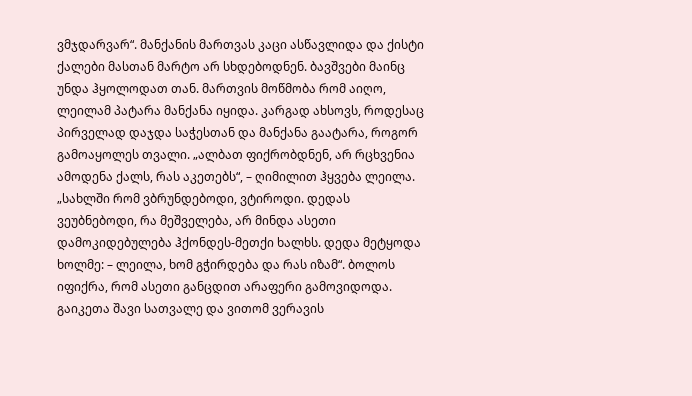ვმჯდარვარ“. მანქანის მართვას კაცი ასწავლიდა და ქისტი ქალები მასთან მარტო არ სხდებოდნენ. ბავშვები მაინც უნდა ჰყოლოდათ თან. მართვის მოწმობა რომ აიღო, ლეილამ პატარა მანქანა იყიდა. კარგად ახსოვს, როდესაც პირველად დაჯდა საჭესთან და მანქანა გაატარა, როგორ გამოაყოლეს თვალი. „ალბათ ფიქრობდნენ, არ რცხვენია ამოდენა ქალს, რას აკეთებს“, – ღიმილით ჰყვება ლეილა. „სახლში რომ ვბრუნდებოდი, ვტიროდი. დედას ვეუბნებოდი, რა მეშველება, არ მინდა ასეთი დამოკიდებულება ჰქონდეს-მეთქი ხალხს. დედა მეტყოდა ხოლმე: – ლეილა, ხომ გჭირდება და რას იზამ“. ბოლოს იფიქრა, რომ ასეთი განცდით არაფერი გამოვიდოდა. გაიკეთა შავი სათვალე და ვითომ ვერავის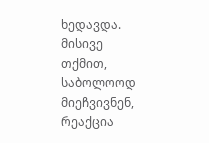ხედავდა. მისივე თქმით, საბოლოოდ მიეჩვივნენ, რეაქცია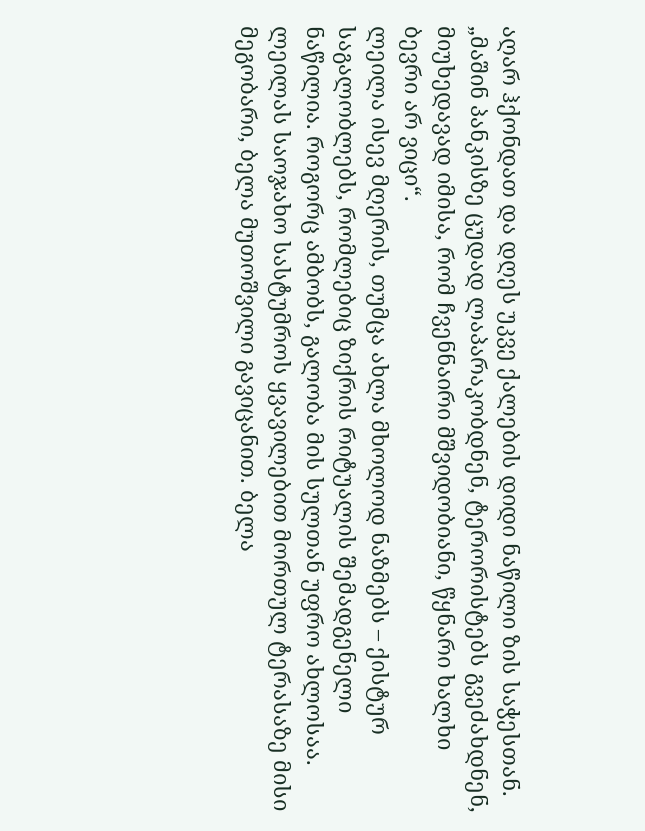აღარ ჰქონდათ და დღეს უკვე ქალების დიდი ნაწილი ზის საჭესთან.
„მაშინ პანკისზე ცუდად ლაპარაკობდნენ, ტერორისტებს გვეძახდნენ, მიუხედავად იმისა, რომ ჩვენნაირი მშვიდობიანი, წყნარი ხალხი ბევრი არ ვიცი“.
ლეილა ისევ მღერის, თუმცა ახლა მხოლოდ ნაზმებს – ქისტურ საგალობლებს, რომლებიც ზიქრის რიტუალის შემადგენელი ნაწილია. როგორც ამბობს, გალობა მის სულთან უფრო ახლოსაა. ლეილას საოჯახო სასტუმროს ყვავილებით მორთულ ტერასაზე მისი მეგობარი, ბელა მუთოშვილი გავიცანით. ბელა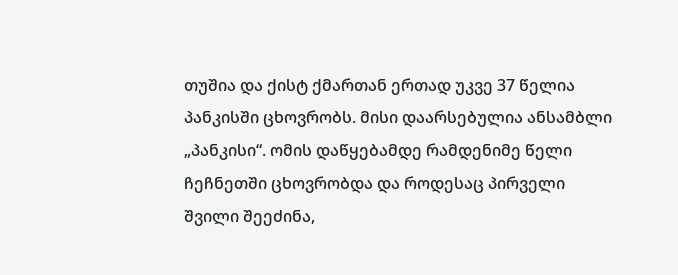თუშია და ქისტ ქმართან ერთად უკვე 37 წელია პანკისში ცხოვრობს. მისი დაარსებულია ანსამბლი „პანკისი“. ომის დაწყებამდე რამდენიმე წელი ჩეჩნეთში ცხოვრობდა და როდესაც პირველი შვილი შეეძინა,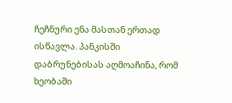ჩეჩნური ენა მასთან ერთად ისწავლა. პანკისში დაბრუნებისას აღმოაჩინა, რომ ხეობაში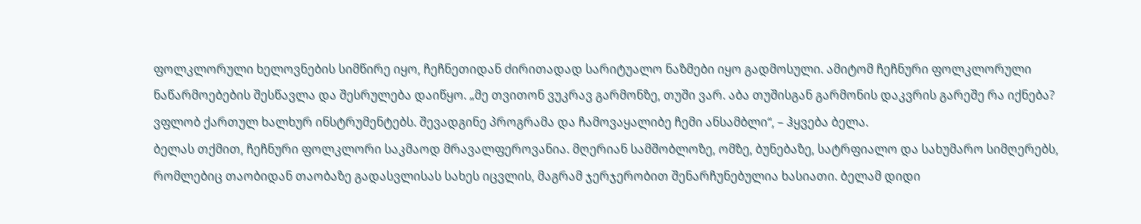ფოლკლორული ხელოვნების სიმწირე იყო, ჩეჩნეთიდან ძირითადად სარიტუალო ნაზმები იყო გადმოსული. ამიტომ ჩეჩნური ფოლკლორული ნაწარმოებების შესწავლა და შესრულება დაიწყო. „მე თვითონ ვუკრავ გარმონზე, თუში ვარ. აბა თუშისგან გარმონის დაკვრის გარეშე რა იქნება? ვფლობ ქართულ ხალხურ ინსტრუმენტებს. შევადგინე პროგრამა და ჩამოვაყალიბე ჩემი ანსამბლი“, – ჰყვება ბელა.
ბელას თქმით, ჩეჩნური ფოლკლორი საკმაოდ მრავალფეროვანია. მღერიან სამშობლოზე, ომზე, ბუნებაზე, სატრფიალო და სახუმარო სიმღერებს, რომლებიც თაობიდან თაობაზე გადასვლისას სახეს იცვლის, მაგრამ ჯერჯერობით შენარჩუნებულია ხასიათი. ბელამ დიდი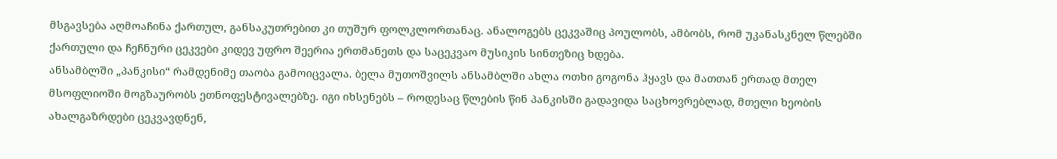მსგავსება აღმოაჩინა ქართულ, განსაკუთრებით კი თუშურ ფოლკლორთანაც. ანალოგებს ცეკვაშიც პოულობს, ამბობს, რომ უკანასკნელ წლებში ქართული და ჩეჩნური ცეკვები კიდევ უფრო შეერია ერთმანეთს და საცეკვაო მუსიკის სინთეზიც ხდება.
ანსამბლში „პანკისი“ რამდენიმე თაობა გამოიცვალა. ბელა მუთოშვილს ანსამბლში ახლა ოთხი გოგონა ჰყავს და მათთან ერთად მთელ მსოფლიოში მოგზაურობს ეთნოფესტივალებზე. იგი იხსენებს – როდესაც წლების წინ პანკისში გადავიდა საცხოვრებლად, მთელი ხეობის ახალგაზრდები ცეკვავდნენ,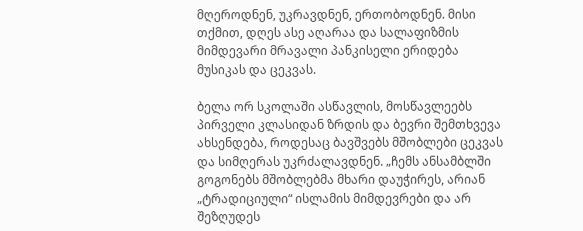მღეროდნენ, უკრავდნენ, ერთობოდნენ. მისი თქმით, დღეს ასე აღარაა და სალაფიზმის მიმდევარი მრავალი პანკისელი ერიდება მუსიკას და ცეკვას.

ბელა ორ სკოლაში ასწავლის, მოსწავლეებს პირველი კლასიდან ზრდის და ბევრი შემთხვევა ახსენდება, როდესაც ბავშვებს მშობლები ცეკვას და სიმღერას უკრძალავდნენ. „ჩემს ანსამბლში გოგონებს მშობლებმა მხარი დაუჭირეს, არიან „ტრადიციული“ ისლამის მიმდევრები და არ შეზღუდეს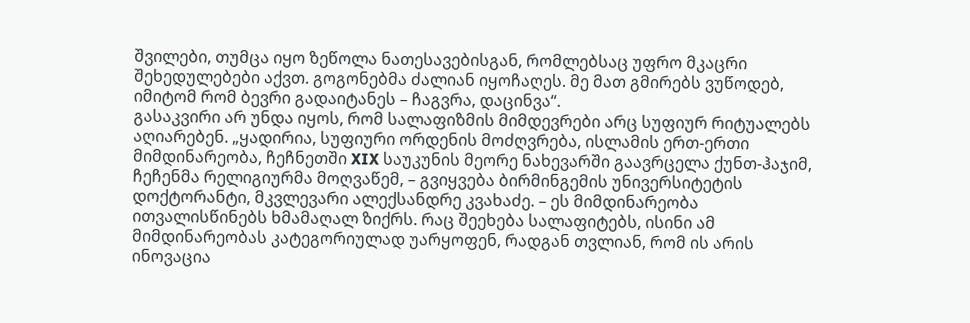შვილები, თუმცა იყო ზეწოლა ნათესავებისგან, რომლებსაც უფრო მკაცრი შეხედულებები აქვთ. გოგონებმა ძალიან იყოჩაღეს. მე მათ გმირებს ვუწოდებ, იმიტომ რომ ბევრი გადაიტანეს – ჩაგვრა, დაცინვა“.
გასაკვირი არ უნდა იყოს, რომ სალაფიზმის მიმდევრები არც სუფიურ რიტუალებს აღიარებენ. „ყადირია, სუფიური ორდენის მოძღვრება, ისლამის ერთ-ერთი მიმდინარეობა, ჩეჩნეთში XIX საუკუნის მეორე ნახევარში გაავრცელა ქუნთ-ჰაჯიმ, ჩეჩენმა რელიგიურმა მოღვაწემ, – გვიყვება ბირმინგემის უნივერსიტეტის დოქტორანტი, მკვლევარი ალექსანდრე კვახაძე. – ეს მიმდინარეობა ითვალისწინებს ხმამაღალ ზიქრს. რაც შეეხება სალაფიტებს, ისინი ამ მიმდინარეობას კატეგორიულად უარყოფენ, რადგან თვლიან, რომ ის არის ინოვაცია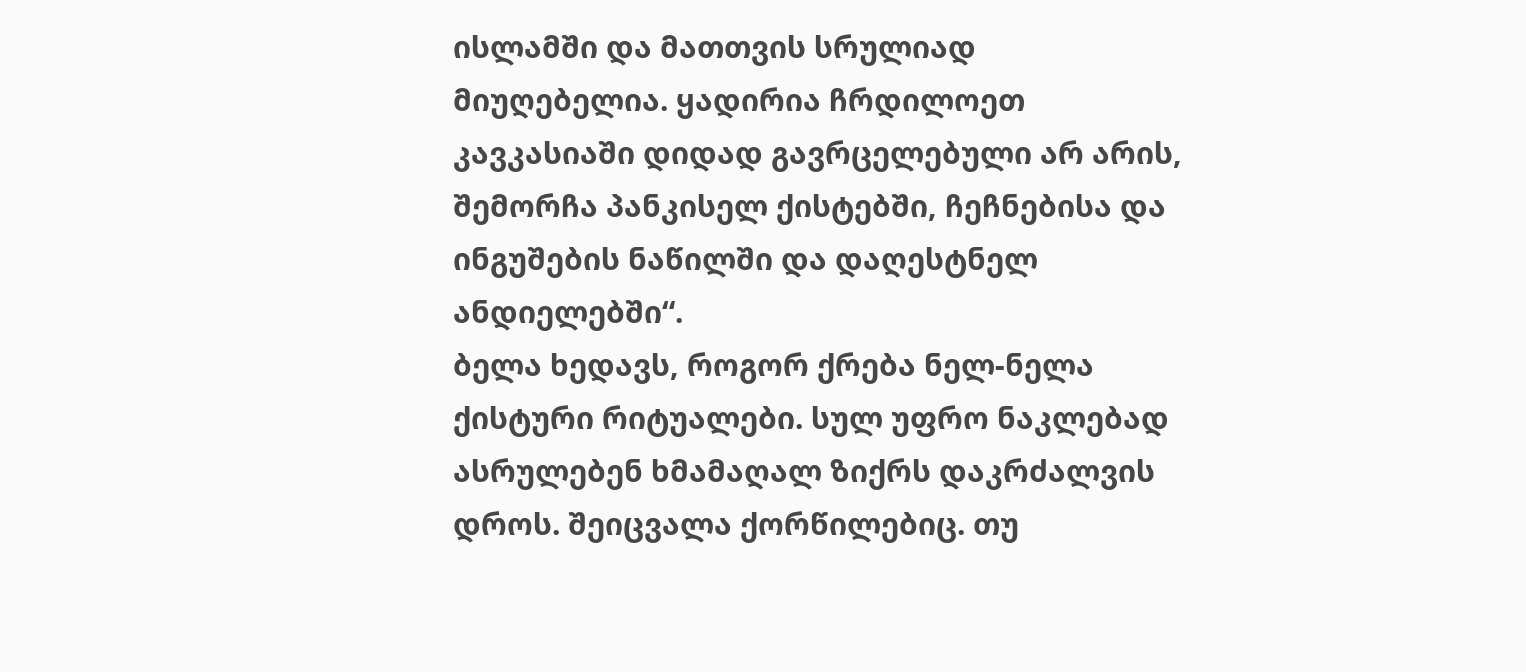ისლამში და მათთვის სრულიად მიუღებელია. ყადირია ჩრდილოეთ კავკასიაში დიდად გავრცელებული არ არის, შემორჩა პანკისელ ქისტებში, ჩეჩნებისა და ინგუშების ნაწილში და დაღესტნელ ანდიელებში“.
ბელა ხედავს, როგორ ქრება ნელ-ნელა ქისტური რიტუალები. სულ უფრო ნაკლებად ასრულებენ ხმამაღალ ზიქრს დაკრძალვის დროს. შეიცვალა ქორწილებიც. თუ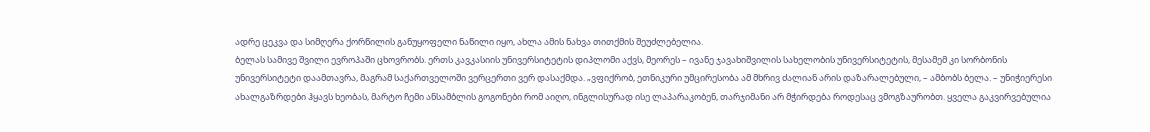ადრე ცეკვა და სიმღერა ქორწილის განუყოფელი ნაწილი იყო, ახლა ამის ნახვა თითქმის შეუძლებელია.
ბელას სამივე შვილი ევროპაში ცხოვრობს. ერთს კავკასიის უნივერსიტეტის დიპლომი აქვს, მეორეს – ივანე ჯავახიშვილის სახელობის უნივერსიტეტის, მესამემ კი სორბონის უნივერსიტეტი დაამთავრა, მაგრამ საქართველოში ვერცერთი ვერ დასაქმდა. „ვფიქრობ, ეთნიკური უმცირესობა ამ მხრივ ძალიან არის დაზარალებული, – ამბობს ბელა. – უნიჭიერესი ახალგაზრდები ჰყავს ხეობას, მარტო ჩემი ანსამბლის გოგონები რომ აიღო, ინგლისურად ისე ლაპარაკობენ, თარჯიმანი არ მჭირდება როდესაც ვმოგზაურობთ. ყველა გაკვირვებულია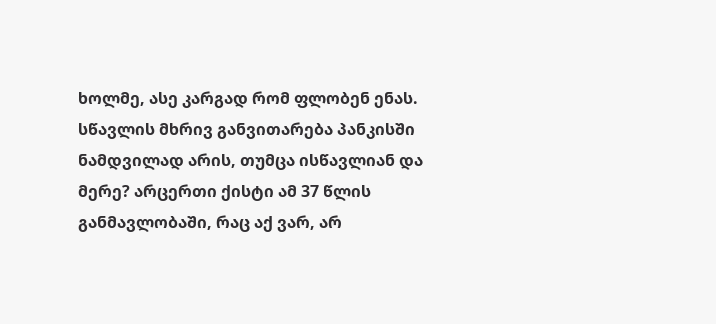ხოლმე, ასე კარგად რომ ფლობენ ენას. სწავლის მხრივ განვითარება პანკისში ნამდვილად არის, თუმცა ისწავლიან და მერე? არცერთი ქისტი ამ 37 წლის განმავლობაში, რაც აქ ვარ, არ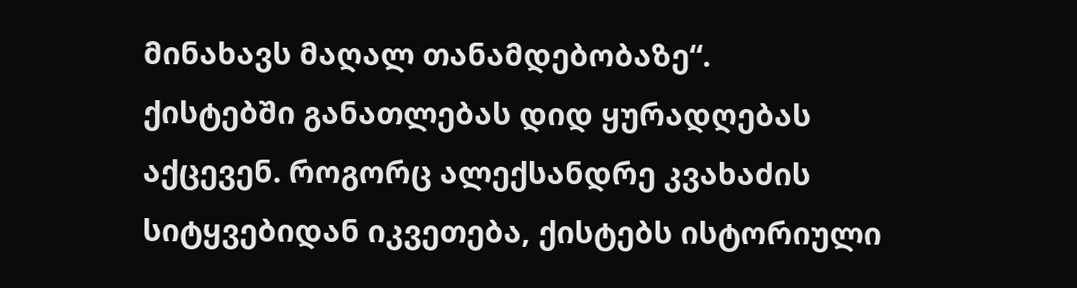მინახავს მაღალ თანამდებობაზე“.
ქისტებში განათლებას დიდ ყურადღებას აქცევენ. როგორც ალექსანდრე კვახაძის სიტყვებიდან იკვეთება, ქისტებს ისტორიული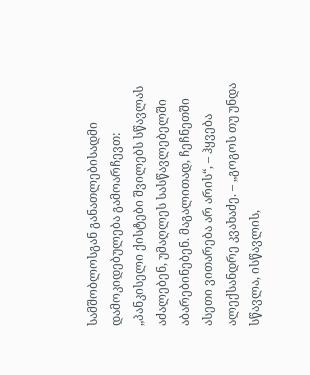სამშობლოსგან განათლებისადმი დამოკიდებულება გამოარჩევთ: „პანკისელი ქისტები შვილებს სწავლას აძალებენ, უმაღლეს სასწავლებელში აბარებინებენ. მაგალითად, ჩეჩნეთში ასეთი ვითარება არ არის“, – ჰყვება ალექსანდრე კვახაძე. – „გოგოს თუ უნდა სწავლა, ისწავლის,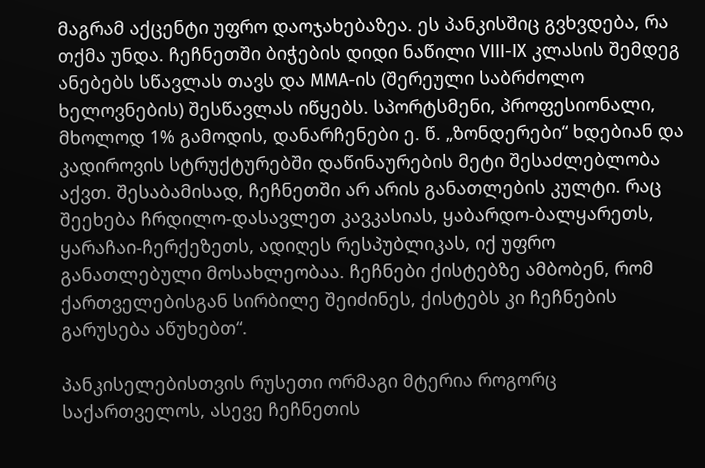მაგრამ აქცენტი უფრო დაოჯახებაზეა. ეს პანკისშიც გვხვდება, რა თქმა უნდა. ჩეჩნეთში ბიჭების დიდი ნაწილი VIII-IX კლასის შემდეგ ანებებს სწავლას თავს და MMA-ის (შერეული საბრძოლო ხელოვნების) შესწავლას იწყებს. სპორტსმენი, პროფესიონალი, მხოლოდ 1% გამოდის, დანარჩენები ე. წ. „ზონდერები“ ხდებიან და კადიროვის სტრუქტურებში დაწინაურების მეტი შესაძლებლობა აქვთ. შესაბამისად, ჩეჩნეთში არ არის განათლების კულტი. რაც შეეხება ჩრდილო-დასავლეთ კავკასიას, ყაბარდო-ბალყარეთს, ყარაჩაი-ჩერქეზეთს, ადიღეს რესპუბლიკას, იქ უფრო განათლებული მოსახლეობაა. ჩეჩნები ქისტებზე ამბობენ, რომ ქართველებისგან სირბილე შეიძინეს, ქისტებს კი ჩეჩნების გარუსება აწუხებთ“.

პანკისელებისთვის რუსეთი ორმაგი მტერია როგორც საქართველოს, ასევე ჩეჩნეთის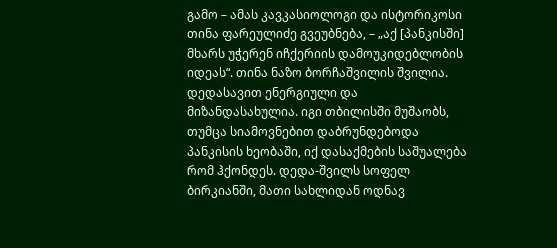გამო – ამას კავკასიოლოგი და ისტორიკოსი თინა ფარეულიძე გვეუბნება, – „აქ [პანკისში] მხარს უჭერენ იჩქერიის დამოუკიდებლობის იდეას“. თინა ნაზო ბორჩაშვილის შვილია. დედასავით ენერგიული და მიზანდასახულია. იგი თბილისში მუშაობს, თუმცა სიამოვნებით დაბრუნდებოდა პანკისის ხეობაში, იქ დასაქმების საშუალება რომ ჰქონდეს. დედა-შვილს სოფელ ბირკიანში, მათი სახლიდან ოდნავ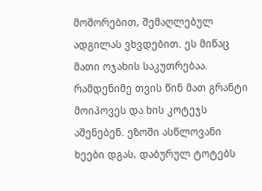მოშორებით, შემაღლებულ ადგილას ვხვდებით. ეს მიწაც მათი ოჯახის საკუთრებაა. რამდენიმე თვის წინ მათ გრანტი მოიპოვეს და ხის კოტეჯს აშენებენ. ეზოში ასწლოვანი ხეები დგას, დაბურულ ტოტებს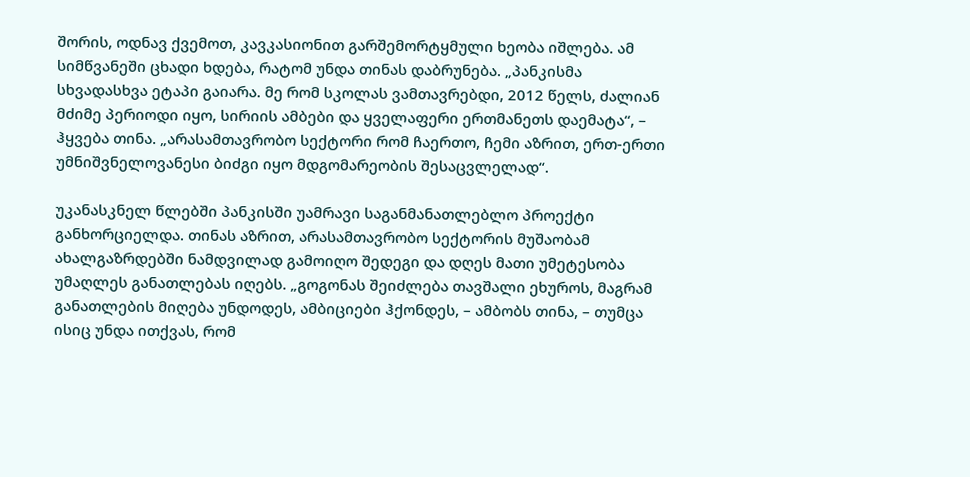შორის, ოდნავ ქვემოთ, კავკასიონით გარშემორტყმული ხეობა იშლება. ამ სიმწვანეში ცხადი ხდება, რატომ უნდა თინას დაბრუნება. „პანკისმა სხვადასხვა ეტაპი გაიარა. მე რომ სკოლას ვამთავრებდი, 2012 წელს, ძალიან მძიმე პერიოდი იყო, სირიის ამბები და ყველაფერი ერთმანეთს დაემატა“, – ჰყვება თინა. „არასამთავრობო სექტორი რომ ჩაერთო, ჩემი აზრით, ერთ-ერთი უმნიშვნელოვანესი ბიძგი იყო მდგომარეობის შესაცვლელად“.

უკანასკნელ წლებში პანკისში უამრავი საგანმანათლებლო პროექტი განხორციელდა. თინას აზრით, არასამთავრობო სექტორის მუშაობამ ახალგაზრდებში ნამდვილად გამოიღო შედეგი და დღეს მათი უმეტესობა უმაღლეს განათლებას იღებს. „გოგონას შეიძლება თავშალი ეხუროს, მაგრამ განათლების მიღება უნდოდეს, ამბიციები ჰქონდეს, – ამბობს თინა, – თუმცა ისიც უნდა ითქვას, რომ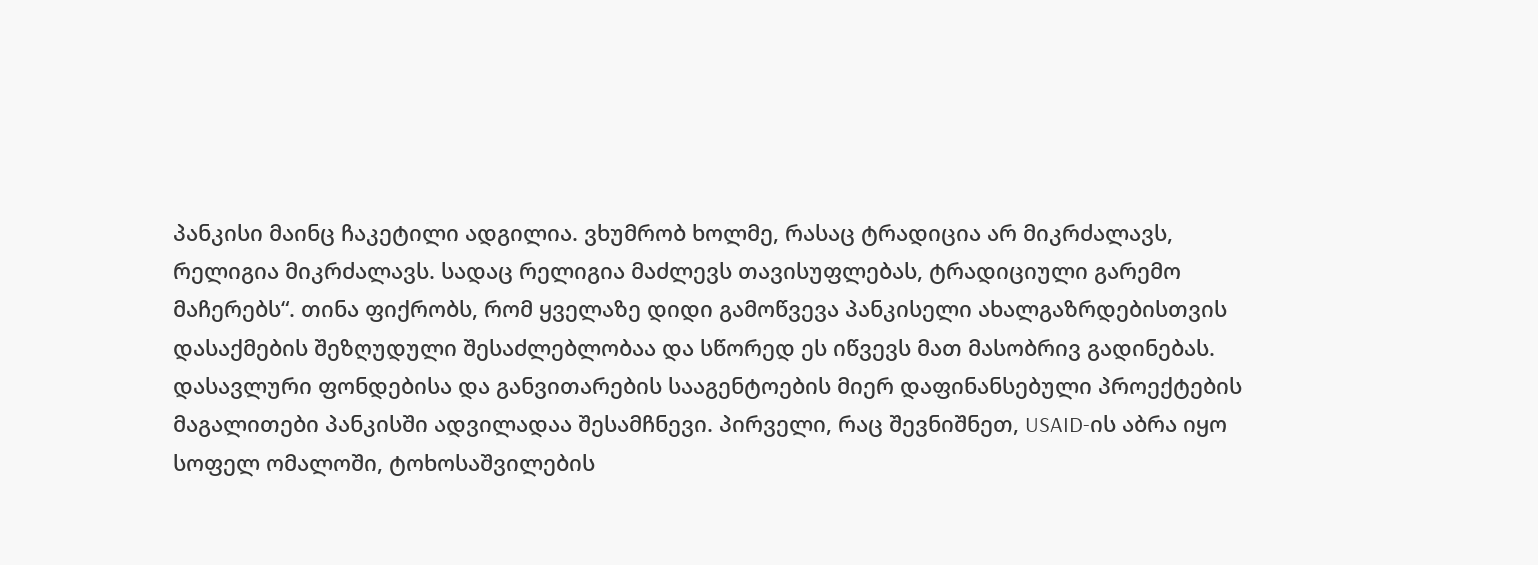პანკისი მაინც ჩაკეტილი ადგილია. ვხუმრობ ხოლმე, რასაც ტრადიცია არ მიკრძალავს, რელიგია მიკრძალავს. სადაც რელიგია მაძლევს თავისუფლებას, ტრადიციული გარემო მაჩერებს“. თინა ფიქრობს, რომ ყველაზე დიდი გამოწვევა პანკისელი ახალგაზრდებისთვის დასაქმების შეზღუდული შესაძლებლობაა და სწორედ ეს იწვევს მათ მასობრივ გადინებას.
დასავლური ფონდებისა და განვითარების სააგენტოების მიერ დაფინანსებული პროექტების მაგალითები პანკისში ადვილადაა შესამჩნევი. პირველი, რაც შევნიშნეთ, USAID-ის აბრა იყო სოფელ ომალოში, ტოხოსაშვილების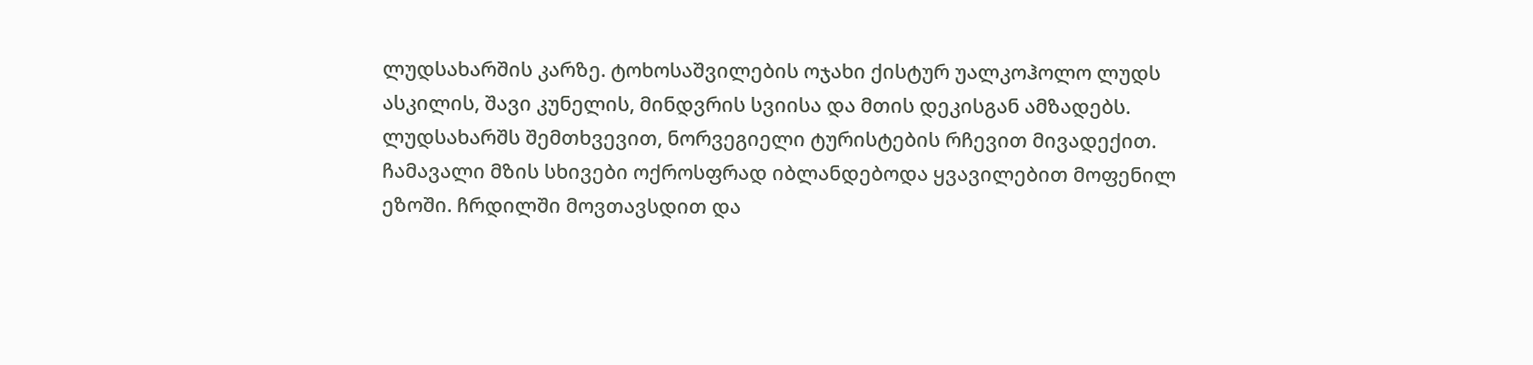ლუდსახარშის კარზე. ტოხოსაშვილების ოჯახი ქისტურ უალკოჰოლო ლუდს ასკილის, შავი კუნელის, მინდვრის სვიისა და მთის დეკისგან ამზადებს. ლუდსახარშს შემთხვევით, ნორვეგიელი ტურისტების რჩევით მივადექით. ჩამავალი მზის სხივები ოქროსფრად იბლანდებოდა ყვავილებით მოფენილ ეზოში. ჩრდილში მოვთავსდით და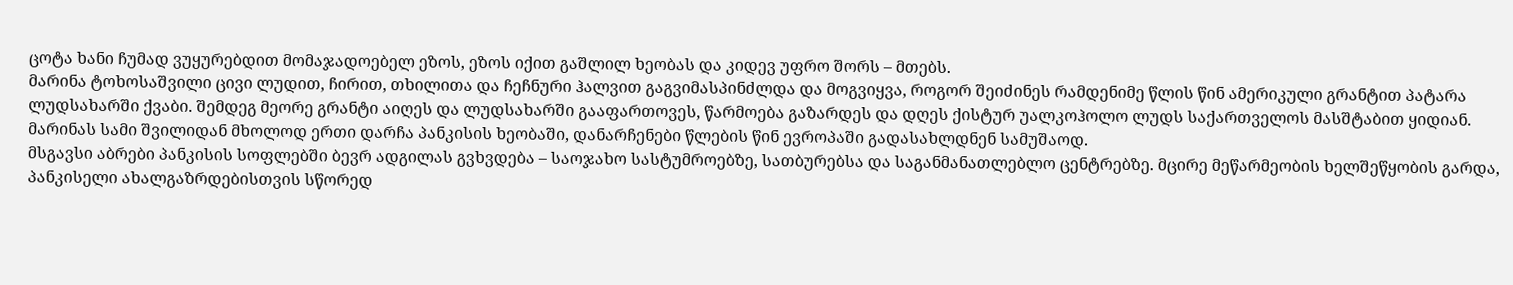ცოტა ხანი ჩუმად ვუყურებდით მომაჯადოებელ ეზოს, ეზოს იქით გაშლილ ხეობას და კიდევ უფრო შორს – მთებს.
მარინა ტოხოსაშვილი ცივი ლუდით, ჩირით, თხილითა და ჩეჩნური ჰალვით გაგვიმასპინძლდა და მოგვიყვა, როგორ შეიძინეს რამდენიმე წლის წინ ამერიკული გრანტით პატარა ლუდსახარში ქვაბი. შემდეგ მეორე გრანტი აიღეს და ლუდსახარში გააფართოვეს, წარმოება გაზარდეს და დღეს ქისტურ უალკოჰოლო ლუდს საქართველოს მასშტაბით ყიდიან. მარინას სამი შვილიდან მხოლოდ ერთი დარჩა პანკისის ხეობაში, დანარჩენები წლების წინ ევროპაში გადასახლდნენ სამუშაოდ.
მსგავსი აბრები პანკისის სოფლებში ბევრ ადგილას გვხვდება – საოჯახო სასტუმროებზე, სათბურებსა და საგანმანათლებლო ცენტრებზე. მცირე მეწარმეობის ხელშეწყობის გარდა, პანკისელი ახალგაზრდებისთვის სწორედ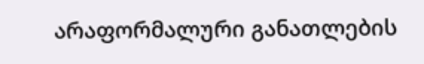არაფორმალური განათლების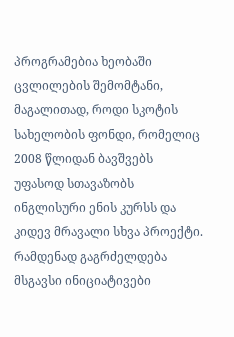პროგრამებია ხეობაში ცვლილების შემომტანი, მაგალითად, როდი სკოტის სახელობის ფონდი, რომელიც 2008 წლიდან ბავშვებს უფასოდ სთავაზობს ინგლისური ენის კურსს და კიდევ მრავალი სხვა პროექტი. რამდენად გაგრძელდება მსგავსი ინიციატივები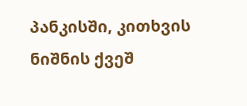პანკისში, კითხვის ნიშნის ქვეშ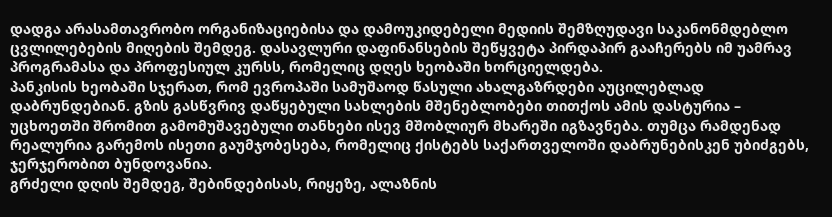დადგა არასამთავრობო ორგანიზაციებისა და დამოუკიდებელი მედიის შემზღუდავი საკანონმდებლო ცვლილებების მიღების შემდეგ. დასავლური დაფინანსების შეწყვეტა პირდაპირ გააჩერებს იმ უამრავ პროგრამასა და პროფესიულ კურსს, რომელიც დღეს ხეობაში ხორციელდება.
პანკისის ხეობაში სჯერათ, რომ ევროპაში სამუშაოდ წასული ახალგაზრდები აუცილებლად დაბრუნდებიან. გზის გასწვრივ დაწყებული სახლების მშენებლობები თითქოს ამის დასტურია – უცხოეთში შრომით გამომუშავებული თანხები ისევ მშობლიურ მხარეში იგზავნება. თუმცა რამდენად რეალურია გარემოს ისეთი გაუმჯობესება, რომელიც ქისტებს საქართველოში დაბრუნებისკენ უბიძგებს, ჯერჯერობით ბუნდოვანია.
გრძელი დღის შემდეგ, შებინდებისას, რიყეზე, ალაზნის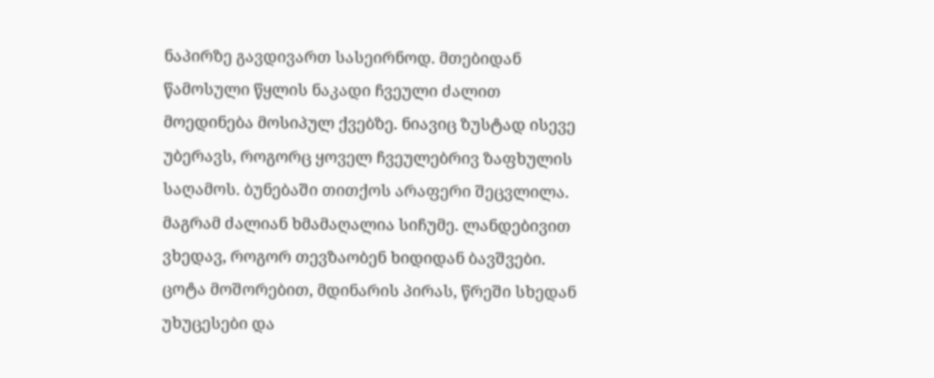ნაპირზე გავდივართ სასეირნოდ. მთებიდან წამოსული წყლის ნაკადი ჩვეული ძალით მოედინება მოსიპულ ქვებზე. ნიავიც ზუსტად ისევე უბერავს, როგორც ყოველ ჩვეულებრივ ზაფხულის საღამოს. ბუნებაში თითქოს არაფერი შეცვლილა. მაგრამ ძალიან ხმამაღალია სიჩუმე. ლანდებივით ვხედავ, როგორ თევზაობენ ხიდიდან ბავშვები. ცოტა მოშორებით, მდინარის პირას, წრეში სხედან უხუცესები და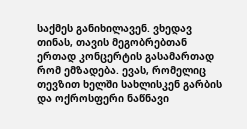საქმეს განიხილავენ. ვხედავ თინას, თავის მეგობრებთან ერთად კონცერტის გასამართად რომ ემზადება. ევას, რომელიც თევზით ხელში სახლისკენ გარბის და ოქროსფერი ნაწნავი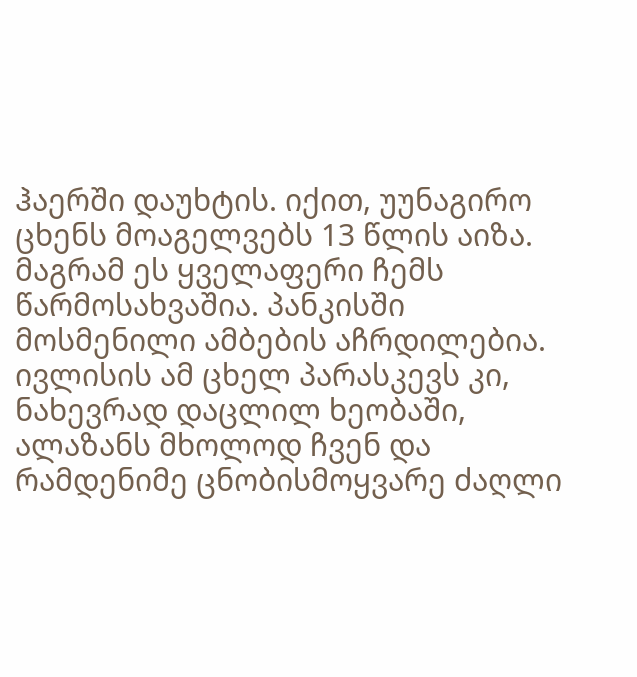ჰაერში დაუხტის. იქით, უუნაგირო ცხენს მოაგელვებს 13 წლის აიზა. მაგრამ ეს ყველაფერი ჩემს წარმოსახვაშია. პანკისში მოსმენილი ამბების აჩრდილებია. ივლისის ამ ცხელ პარასკევს კი, ნახევრად დაცლილ ხეობაში, ალაზანს მხოლოდ ჩვენ და რამდენიმე ცნობისმოყვარე ძაღლი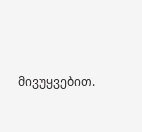მივუყვებით.